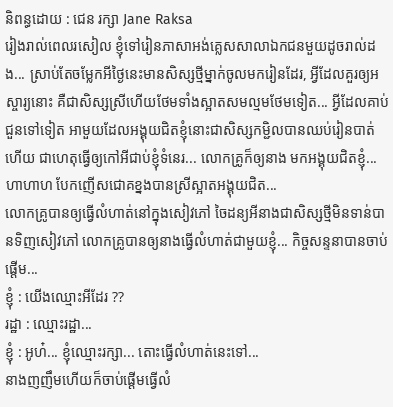និពន្ធដោយ : ជេន រក្សា Jane Raksa
រៀងរាល់ពេលរសៀល ខ្ញុំទៅរៀនភាសាអង់គ្លេសសាលាឯកជនមួយដូចរាល់ដង... ស្រាប់តែចម្លែកអីថ្ងៃនេះមានសិស្សថ្មីម្នាក់ចូលមករៀនដែរ, អ្វីដែលគួរឲ្យអស្ចារ្យនោះ គឺជាសិស្សស្រីហើយថែមទាំងស្អាតសមល្មមថែមទៀត... អ្វីដែលគាប់ជួនទៅទៀត អាមួយដែលអង្គុយជិតខ្ញុំនោះជាសិស្សកម្ជិលបានឈប់រៀនបាត់ហើយ ជាហេតុធ្វើឲ្យកៅអីជាប់ខ្ញុំទំនេរ... លោកគ្រូក៏ឲ្យនាង មកអង្គុយជិតខ្ញុំ... ហាហាហ បែកញើសជោគខ្នងបានស្រីស្អាតអង្គុយជិត...
លោកគ្រូបានឲ្យធ្វើលំហាត់នៅក្នុងសៀវភៅ ចៃដន្យអីនាងជាសិស្សថ្មីមិនទាន់បានទិញសៀវភៅ លោកគ្រូបានឲ្យនាងធ្វើលំហាត់ជាមួយខ្ញុំ... កិច្ចសន្ទនាបានចាប់ផ្តើម...
ខ្ញុំ : យើងឈ្មោះអីដែរ ??
រដ្ឋា : ឈ្មោះរដ្ឋា...
ខ្ញុំ : អូហ៎... ខ្ញុំឈ្មោះរក្សា... តោះធ្វើលំហាត់នេះទៅ...
នាងញញឹមហើយក៏ចាប់ផ្តើមធ្វើលំ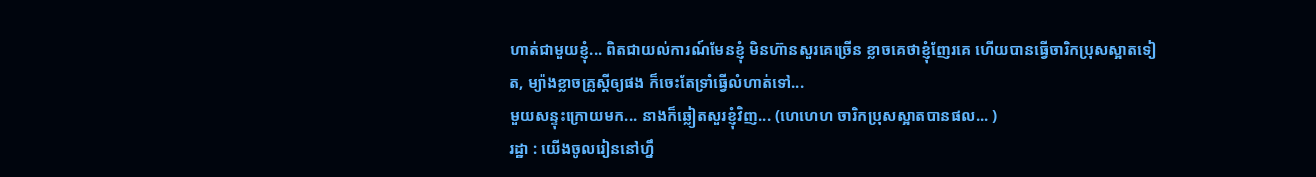ហាត់ជាមួយខ្ញុំ... ពិតជាយល់ការណ៍មែនខ្ញុំ មិនហ៊ានសួរគេច្រើន ខ្លាចគេថាខ្ញុំញែរគេ ហើយបានធ្វើចារិកប្រុសស្អាតទៀត, ម្យ៉ាងខ្លាចគ្រូស្តីឲ្យផង ក៏ចេះតែទ្រាំធ្វើលំហាត់ទៅ...
មួយសន្ទុះក្រោយមក... នាងក៏ឆ្លៀតសួរខ្ញុំវិញ... (ហេហេហ ចារិកប្រុសស្អាតបានផល... )
រដ្ឋា : យើងចូលរៀននៅហ្នឹ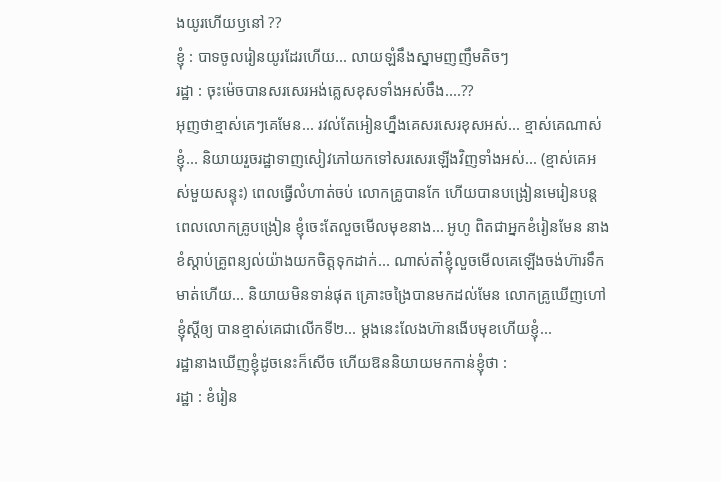ងយូរហើយឫនៅ ??
ខ្ញុំ : បាទចូលរៀនយូរដែរហើយ... លាយឡំនឹងស្នាមញញឹមតិចៗ
រដ្ឋា : ចុះម៉េចបានសរសេរអង់គ្លេសខុសទាំងអស់ចឹង....??
អុញថាខ្មាស់គេៗគេមែន... រវល់តែអៀនហ្នឹងគេសរសេរខុសអស់... ខ្មាស់គេណាស់ខ្ញុំ... និយាយរួចរដ្ឋាទាញសៀវភៅយកទៅសរសេរឡើងវិញទាំងអស់... (ខ្មាស់គេអស់មួយសន្ទុះ) ពេលធ្វើលំហាត់ចប់ លោកគ្រូបានកែ ហើយបានបង្រៀនមេរៀនបន្ត ពេលលោកគ្រូបង្រៀន ខ្ញុំចេះតែលួចមើលមុខនាង... អូហូ ពិតជាអ្នកខំរៀនមែន នាងខំស្តាប់គ្រូពន្យល់យ៉ាងយកចិត្តទុកដាក់... ណាស់តា៎ខ្ញុំលួចមើលគេឡើងចង់ហ៊ារទឹកមាត់ហើយ... និយាយមិនទាន់ផុត គ្រោះចង្រៃបានមកដល់មែន លោកគ្រូឃើញហៅខ្ញុំស្តីឲ្យ បានខ្មាស់គេជាលើកទី២... ម្តងនេះលែងហ៊ានងើបមុខហើយខ្ញុំ...
រដ្ឋានាងឃើញខ្ញុំដូចនេះក៏សើច ហើយឱននិយាយមកកាន់ខ្ញុំថា :
រដ្ឋា : ខំរៀន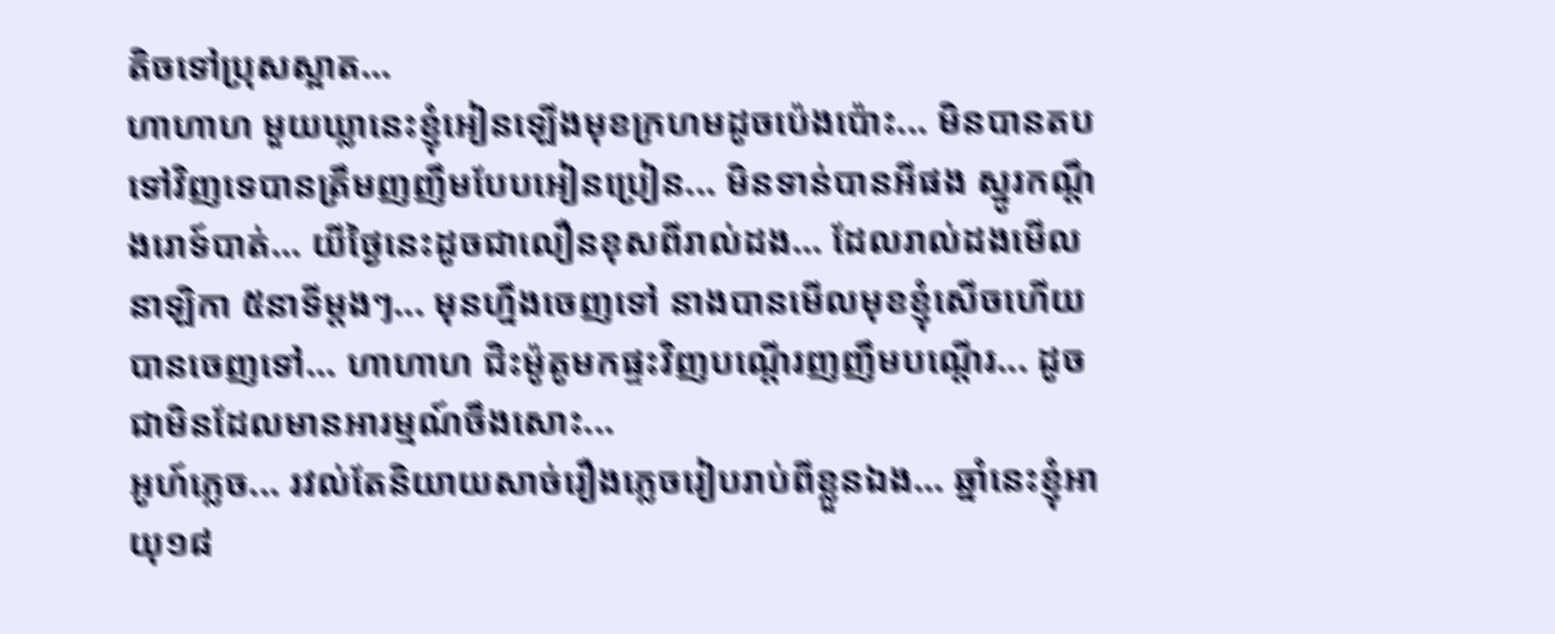តិចទៅប្រុសស្អាត...
ហាហាហ មួយឃ្លានេះខ្ញុំអៀនឡើងមុខក្រហមដូចប៉េងប៉ោះ... មិនបានតបទៅវិញទេបានត្រឹមញញឹមបែបអៀនប្រៀន... មិនទាន់បានអីផង ស្នូរកណ្តឹងរោទ៍បាត់... យីថ្ងៃនេះដូចជាលឿនខុសពីរាល់ដង... ដែលរាល់ដងមើលនាឡិកា ៥នាទីម្តងៗ... មុនហ្នឹងចេញទៅ នាងបានមើលមុខខ្ញុំសើចហើយបានចេញទៅ... ហាហាហ ជិះម៉ូតូមកផ្ទះវិញបណ្តើរញញឹមបណ្តើរ... ដូចជាមិនដែលមានអារម្មណ៍ចឹងសោះ...
អូហ៍ភ្លេច... រវល់តែនិយាយសាច់រឿងភ្លេចរៀបរាប់ពីខ្លួនឯង... ឆ្នាំនេះខ្ញុំអាយុ១៨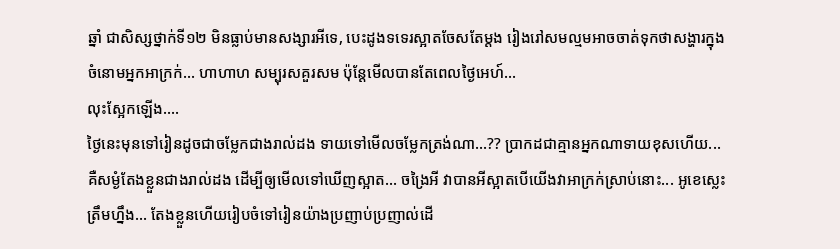ឆ្នាំ ជាសិស្សថ្នាក់ទី១២ មិនធ្លាប់មានសង្សារអីទេ, បេះដូងទទេរស្អាតចែសតែម្តង រៀងរៅសមល្មមអាចចាត់ទុកថាសង្ហារក្នុងចំនោមអ្នកអាក្រក់... ហាហាហ សម្បុរសគួរសម ប៉ុន្តែមើលបានតែពេលថ្ងៃអេហ៍...
លុះស្អែកឡើង....
ថ្ងៃនេះមុនទៅរៀនដូចជាចម្លែកជាងរាល់ដង ទាយទៅមើលចម្លែកត្រង់ណា...?? ប្រាកដជាគ្មានអ្នកណាទាយខុសហើយ... គឺសម្ងំតែងខ្លួនជាងរាល់ដង ដើម្បីឲ្យមើលទៅឃើញស្អាត... ចង្រៃអី វាបានអីស្អាតបើយើងវាអាក្រក់ស្រាប់នោះ... អូខេស្លេះត្រឹមហ្នឹង... តែងខ្លួនហើយរៀបចំទៅរៀនយ៉ាងប្រញាប់ប្រញាល់ដើ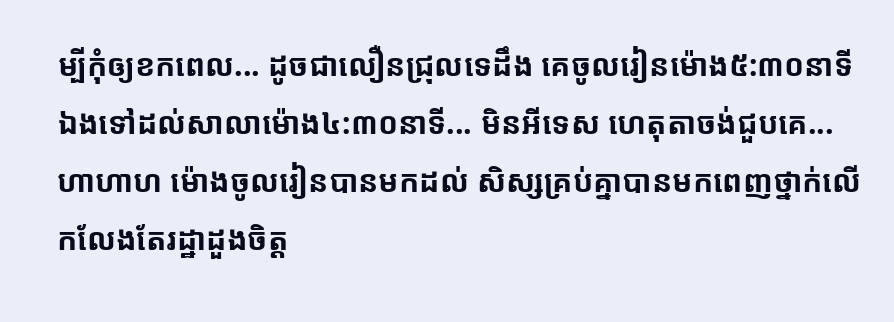ម្បីកុំឲ្យខកពេល... ដូចជាលឿនជ្រុលទេដឹង គេចូលរៀនម៉ោង៥:៣០នាទី ឯងទៅដល់សាលាម៉ោង៤:៣០នាទី... មិនអីទេស ហេតុតាចង់ជួបគេ... ហាហាហ ម៉ោងចូលរៀនបានមកដល់ សិស្សគ្រប់គ្នាបានមកពេញថ្នាក់លើកលែងតែរដ្ឋាដួងចិត្ត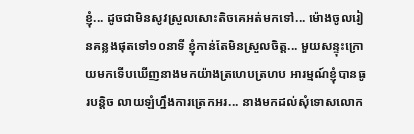ខ្ញុំ... ដូចជាមិនសូវស្រួលសោះតិចគេអត់មកទៅ... ម៉ោងចូលរៀនគន្លងផុតទៅ១០នាទី ខ្ញុំកាន់តែមិនស្រួលចិត្ត... មួយសន្ទុះក្រោយមកទើបឃើញនាងមកយ៉ាងត្រហេបត្រហប អារម្មណ៍ខ្ញុំបានធូរបន្តិច លាយឡំហ្នឹងការត្រេកអរ... នាងមកដល់សុំទោសលោក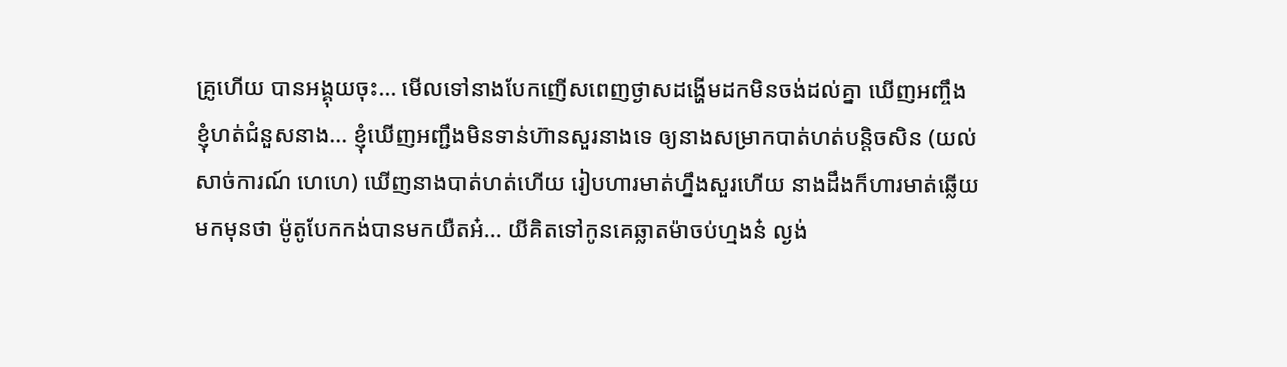គ្រូហើយ បានអង្គុយចុះ... មើលទៅនាងបែកញើសពេញថ្ងាសដង្ហើមដកមិនចង់ដល់គ្នា ឃើញអញ្ចឹងខ្ញុំហត់ជំនួសនាង... ខ្ញុំឃើញអញ្ជឹងមិនទាន់ហ៊ានសួរនាងទេ ឲ្យនាងសម្រាកបាត់ហត់បន្តិចសិន (យល់សាច់ការណ៍ ហេហេ) ឃើញនាងបាត់ហត់ហើយ រៀបហារមាត់ហ្នឹងសួរហើយ នាងដឹងក៏ហារមាត់ឆ្លើយមកមុនថា ម៉ូតូបែកកង់បានមកយឺតអ៎... យីគិតទៅកូនគេឆ្លាតម៉ាចប់ហ្មងន៎ ល្ងង់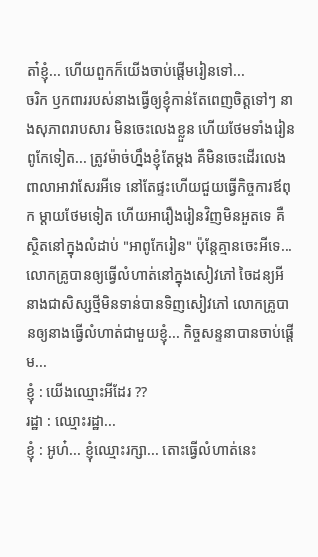តា៎ខ្ញុំ... ហើយពួកក៏យើងចាប់ផ្តើមរៀនទៅ...
ចរិក ឫកពាររបស់នាងធ្វើឲ្យខ្ញុំកាន់តែពេញចិត្តទៅៗ នាងសុភាពរាបសារ មិនចេះលេងខ្លួន ហើយថែមទាំងរៀនពូកែទៀត... ត្រូវម៉ាច់ហ្នឹងខ្ញុំតែម្តង គឺមិនចេះដើរលេងពាលាអាវាសែរអីទេ នៅតែផ្ទះហើយជួយធ្វើកិច្ចការឪពុក ម្តាយថែមទៀត ហើយអារឿងរៀនវិញមិនអួតទេ គឺស្ថិតនៅក្នុងលំដាប់ "អាពូកែរៀន" ប៉ុន្តែគ្មានចេះអីទេ...
លោកគ្រូបានឲ្យធ្វើលំហាត់នៅក្នុងសៀវភៅ ចៃដន្យអីនាងជាសិស្សថ្មីមិនទាន់បានទិញសៀវភៅ លោកគ្រូបានឲ្យនាងធ្វើលំហាត់ជាមួយខ្ញុំ... កិច្ចសន្ទនាបានចាប់ផ្តើម...
ខ្ញុំ : យើងឈ្មោះអីដែរ ??
រដ្ឋា : ឈ្មោះរដ្ឋា...
ខ្ញុំ : អូហ៎... ខ្ញុំឈ្មោះរក្សា... តោះធ្វើលំហាត់នេះ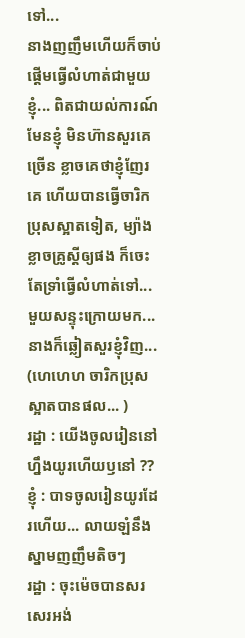ទៅ...
នាងញញឹមហើយក៏ចាប់ផ្តើមធ្វើលំហាត់ជាមួយខ្ញុំ... ពិតជាយល់ការណ៍មែនខ្ញុំ មិនហ៊ានសួរគេច្រើន ខ្លាចគេថាខ្ញុំញែរគេ ហើយបានធ្វើចារិកប្រុសស្អាតទៀត, ម្យ៉ាងខ្លាចគ្រូស្តីឲ្យផង ក៏ចេះតែទ្រាំធ្វើលំហាត់ទៅ...
មួយសន្ទុះក្រោយមក... នាងក៏ឆ្លៀតសួរខ្ញុំវិញ... (ហេហេហ ចារិកប្រុសស្អាតបានផល... )
រដ្ឋា : យើងចូលរៀននៅហ្នឹងយូរហើយឫនៅ ??
ខ្ញុំ : បាទចូលរៀនយូរដែរហើយ... លាយឡំនឹងស្នាមញញឹមតិចៗ
រដ្ឋា : ចុះម៉េចបានសរសេរអង់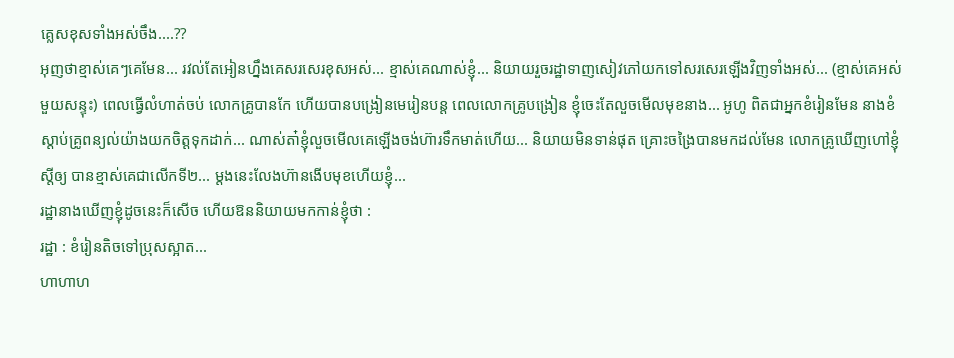គ្លេសខុសទាំងអស់ចឹង....??
អុញថាខ្មាស់គេៗគេមែន... រវល់តែអៀនហ្នឹងគេសរសេរខុសអស់... ខ្មាស់គេណាស់ខ្ញុំ... និយាយរួចរដ្ឋាទាញសៀវភៅយកទៅសរសេរឡើងវិញទាំងអស់... (ខ្មាស់គេអស់មួយសន្ទុះ) ពេលធ្វើលំហាត់ចប់ លោកគ្រូបានកែ ហើយបានបង្រៀនមេរៀនបន្ត ពេលលោកគ្រូបង្រៀន ខ្ញុំចេះតែលួចមើលមុខនាង... អូហូ ពិតជាអ្នកខំរៀនមែន នាងខំស្តាប់គ្រូពន្យល់យ៉ាងយកចិត្តទុកដាក់... ណាស់តា៎ខ្ញុំលួចមើលគេឡើងចង់ហ៊ារទឹកមាត់ហើយ... និយាយមិនទាន់ផុត គ្រោះចង្រៃបានមកដល់មែន លោកគ្រូឃើញហៅខ្ញុំស្តីឲ្យ បានខ្មាស់គេជាលើកទី២... ម្តងនេះលែងហ៊ានងើបមុខហើយខ្ញុំ...
រដ្ឋានាងឃើញខ្ញុំដូចនេះក៏សើច ហើយឱននិយាយមកកាន់ខ្ញុំថា :
រដ្ឋា : ខំរៀនតិចទៅប្រុសស្អាត...
ហាហាហ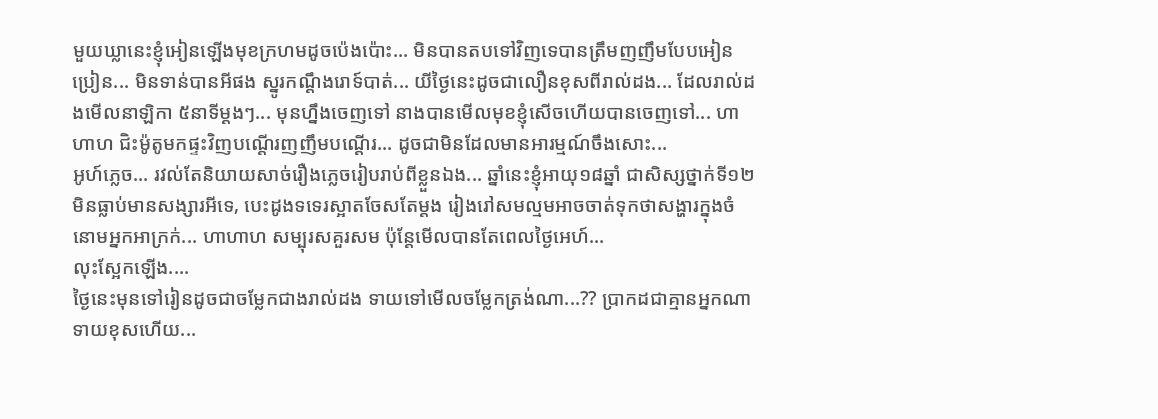មួយឃ្លានេះខ្ញុំអៀនឡើងមុខក្រហមដូចប៉េងប៉ោះ... មិនបានតបទៅវិញទេបានត្រឹមញញឹមបែបអៀនប្រៀន... មិនទាន់បានអីផង ស្នូរកណ្តឹងរោទ៍បាត់... យីថ្ងៃនេះដូចជាលឿនខុសពីរាល់ដង... ដែលរាល់ដងមើលនាឡិកា ៥នាទីម្តងៗ... មុនហ្នឹងចេញទៅ នាងបានមើលមុខខ្ញុំសើចហើយបានចេញទៅ... ហាហាហ ជិះម៉ូតូមកផ្ទះវិញបណ្តើរញញឹមបណ្តើរ... ដូចជាមិនដែលមានអារម្មណ៍ចឹងសោះ...
អូហ៍ភ្លេច... រវល់តែនិយាយសាច់រឿងភ្លេចរៀបរាប់ពីខ្លួនឯង... ឆ្នាំនេះខ្ញុំអាយុ១៨ឆ្នាំ ជាសិស្សថ្នាក់ទី១២ មិនធ្លាប់មានសង្សារអីទេ, បេះដូងទទេរស្អាតចែសតែម្តង រៀងរៅសមល្មមអាចចាត់ទុកថាសង្ហារក្នុងចំនោមអ្នកអាក្រក់... ហាហាហ សម្បុរសគួរសម ប៉ុន្តែមើលបានតែពេលថ្ងៃអេហ៍...
លុះស្អែកឡើង....
ថ្ងៃនេះមុនទៅរៀនដូចជាចម្លែកជាងរាល់ដង ទាយទៅមើលចម្លែកត្រង់ណា...?? ប្រាកដជាគ្មានអ្នកណាទាយខុសហើយ...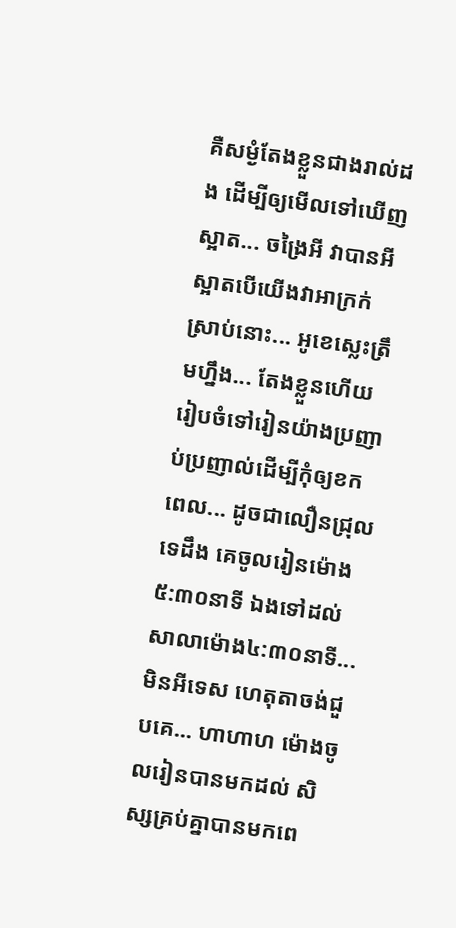គឺសម្ងំតែងខ្លួនជាងរាល់ដង ដើម្បីឲ្យមើលទៅឃើញស្អាត... ចង្រៃអី វាបានអីស្អាតបើយើងវាអាក្រក់ស្រាប់នោះ... អូខេស្លេះត្រឹមហ្នឹង... តែងខ្លួនហើយរៀបចំទៅរៀនយ៉ាងប្រញាប់ប្រញាល់ដើម្បីកុំឲ្យខកពេល... ដូចជាលឿនជ្រុលទេដឹង គេចូលរៀនម៉ោង៥:៣០នាទី ឯងទៅដល់សាលាម៉ោង៤:៣០នាទី... មិនអីទេស ហេតុតាចង់ជួបគេ... ហាហាហ ម៉ោងចូលរៀនបានមកដល់ សិស្សគ្រប់គ្នាបានមកពេ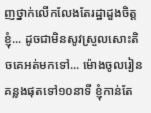ញថ្នាក់លើកលែងតែរដ្ឋាដួងចិត្តខ្ញុំ... ដូចជាមិនសូវស្រួលសោះតិចគេអត់មកទៅ... ម៉ោងចូលរៀនគន្លងផុតទៅ១០នាទី ខ្ញុំកាន់តែ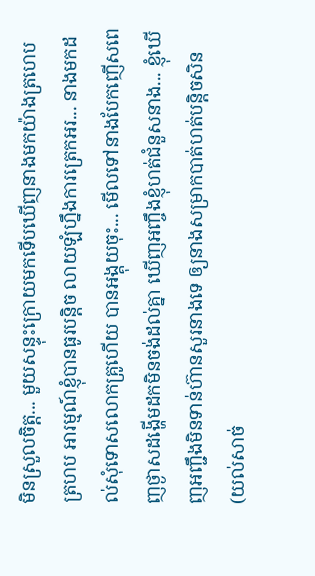មិនស្រួលចិត្ត... មួយសន្ទុះក្រោយមកទើបឃើញនាងមកយ៉ាងត្រហេបត្រហប អារម្មណ៍ខ្ញុំបានធូរបន្តិច លាយឡំហ្នឹងការត្រេកអរ... នាងមកដល់សុំទោសលោកគ្រូហើយ បានអង្គុយចុះ... មើលទៅនាងបែកញើសពេញថ្ងាសដង្ហើមដកមិនចង់ដល់គ្នា ឃើញអញ្ចឹងខ្ញុំហត់ជំនួសនាង... ខ្ញុំឃើញអញ្ជឹងមិនទាន់ហ៊ានសួរនាងទេ ឲ្យនាងសម្រាកបាត់ហត់បន្តិចសិន (យល់សាច់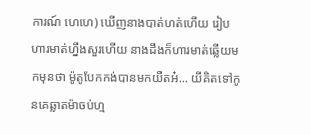ការណ៍ ហេហេ) ឃើញនាងបាត់ហត់ហើយ រៀបហារមាត់ហ្នឹងសួរហើយ នាងដឹងក៏ហារមាត់ឆ្លើយមកមុនថា ម៉ូតូបែកកង់បានមកយឺតអ៎... យីគិតទៅកូនគេឆ្លាតម៉ាចប់ហ្ម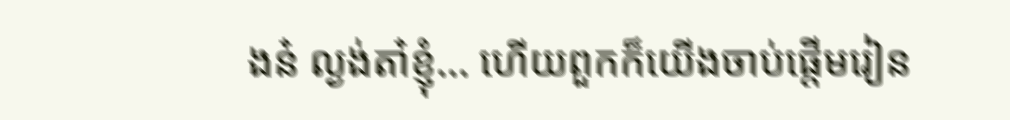ងន៎ ល្ងង់តា៎ខ្ញុំ... ហើយពួកក៏យើងចាប់ផ្តើមរៀន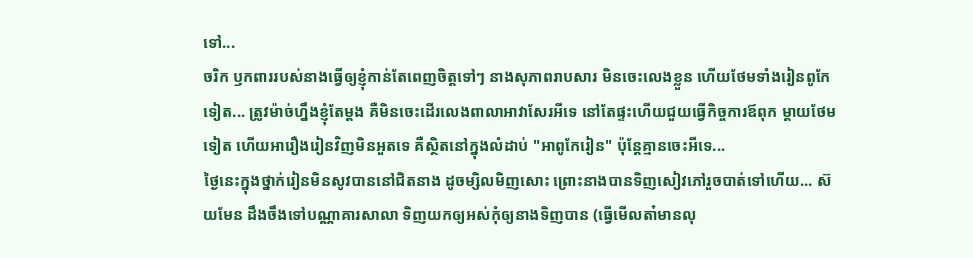ទៅ...
ចរិក ឫកពាររបស់នាងធ្វើឲ្យខ្ញុំកាន់តែពេញចិត្តទៅៗ នាងសុភាពរាបសារ មិនចេះលេងខ្លួន ហើយថែមទាំងរៀនពូកែទៀត... ត្រូវម៉ាច់ហ្នឹងខ្ញុំតែម្តង គឺមិនចេះដើរលេងពាលាអាវាសែរអីទេ នៅតែផ្ទះហើយជួយធ្វើកិច្ចការឪពុក ម្តាយថែមទៀត ហើយអារឿងរៀនវិញមិនអួតទេ គឺស្ថិតនៅក្នុងលំដាប់ "អាពូកែរៀន" ប៉ុន្តែគ្មានចេះអីទេ...
ថ្ងៃនេះក្នុងថ្នាក់រៀនមិនសូវបាននៅជិតនាង ដូចម្សិលមិញសោះ ព្រោះនាងបានទិញសៀវភៅរួចបាត់ទៅហើយ... ស៊យមែន ដឹងចឹងទៅបណ្ណាគារសាលា ទិញយកឲ្យអស់កុំឲ្យនាងទិញបាន (ធ្វើមើលតា៎មានលុ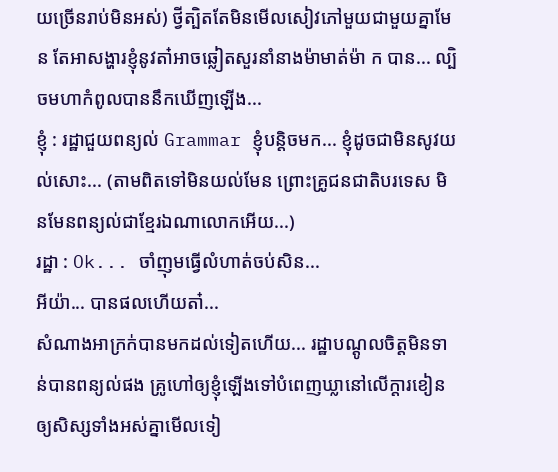យច្រើនរាប់មិនអស់) ថ្វីត្បិតតែមិនមើលសៀវភៅមួយជាមួយគ្នាមែន តែអាសង្ហារខ្ញុំនូវតា៎អាចឆ្លៀតសួរនាំនាងម៉ាមាត់ម៉ា ក បាន... ល្បិចមហាកំពូលបាននឹកឃើញឡើង...
ខ្ញុំ : រដ្ឋាជួយពន្យល់ Grammar ខ្ញុំបន្តិចមក... ខ្ញុំដូចជាមិនសូវយល់សោះ... (តាមពិតទៅមិនយល់មែន ព្រោះគ្រូជនជាតិបរទេស មិនមែនពន្យល់ជាខ្មែរឯណាលោកអើយ...)
រដ្ឋា : Ok... ចាំញុមធ្វើលំហាត់ចប់សិន...
អីយ៉ា... បានផលហើយតា៎...
សំណាងអាក្រក់បានមកដល់ទៀតហើយ... រដ្ឋាបណ្តូលចិត្តមិនទាន់បានពន្យល់ផង គ្រូហៅឲ្យខ្ញុំឡើងទៅបំពេញឃ្លានៅលើក្តារខៀនឲ្យសិស្សទាំងអស់គ្នាមើលទៀ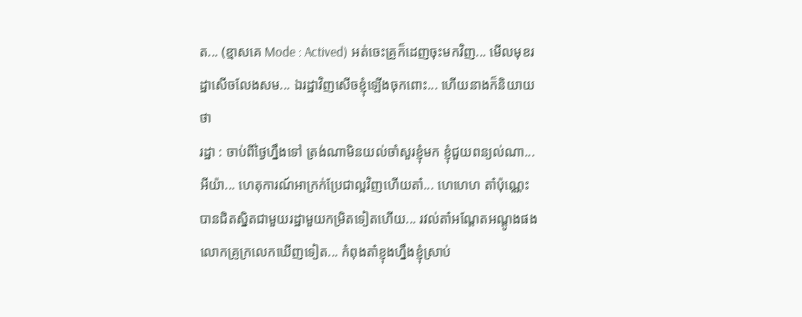ត... (ខ្មាសគេ Mode : Actived) អត់ចេះគ្រូក៏ដេញចុះមកវិញ... មើលមុខរដ្ឋាសើចលែងសម... ឯរដ្ឋាវិញសើចខ្ញុំឡើងចុកពោះ... ហើយនាងក៏និយាយថា
រដ្ឋា : ចាប់ពីថ្ងៃហ្នឹងទៅ ត្រង់ណាមិនយល់ចាំសួរខ្ញុំមក ខ្ញុំជួយពន្យល់ណា...
អីយ៉ា... ហេតុការណ៍អាក្រក់ប្រែជាល្អវិញហើយតា៎... ហេហេហ តា៎ប៉ុណ្ណេះបានជិតស្និតជាមួយរដ្ឋាមួយកម្រិតទៀតហើយ... រវល់តា៎អណ្តែតអណ្តូងផង លោកគ្រូក្រលេកឃើញទៀត... កំពុងតា៎ខ្ញុងហ្នឹងខ្ញុំស្រាប់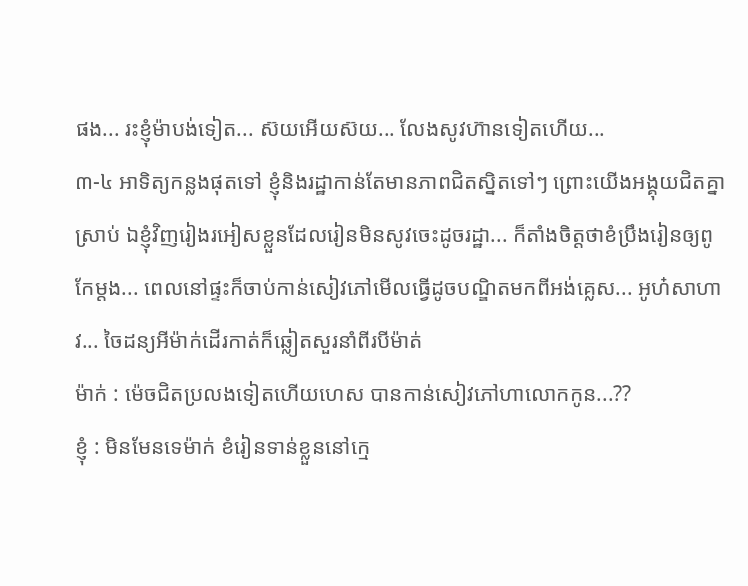ផង... រះខ្ញុំម៉ាបង់ទៀត... ស៊យអើយស៊យ... លែងសូវហ៊ានទៀតហើយ...
៣-៤ អាទិត្យកន្លងផុតទៅ ខ្ញុំនិងរដ្ឋាកាន់តែមានភាពជិតស្និតទៅៗ ព្រោះយើងអង្គុយជិតគ្នាស្រាប់ ឯខ្ញុំវិញរៀងរអៀសខ្លួនដែលរៀនមិនសូវចេះដូចរដ្ឋា... ក៏តាំងចិត្តថាខំប្រឹងរៀនឲ្យពូកែម្តង... ពេលនៅផ្ទះក៏ចាប់កាន់សៀវភៅមើលធ្វើដូចបណ្ឌិតមកពីអង់គ្លេស... អូហ៎សាហាវ... ចៃដន្យអីម៉ាក់ដើរកាត់ក៏ឆ្លៀតសួរនាំពីរបីម៉ាត់
ម៉ាក់ : ម៉េចជិតប្រលងទៀតហើយហេស បានកាន់សៀវភៅហាលោកកូន...??
ខ្ញុំ : មិនមែនទេម៉ាក់ ខំរៀនទាន់ខ្លួននៅក្មេ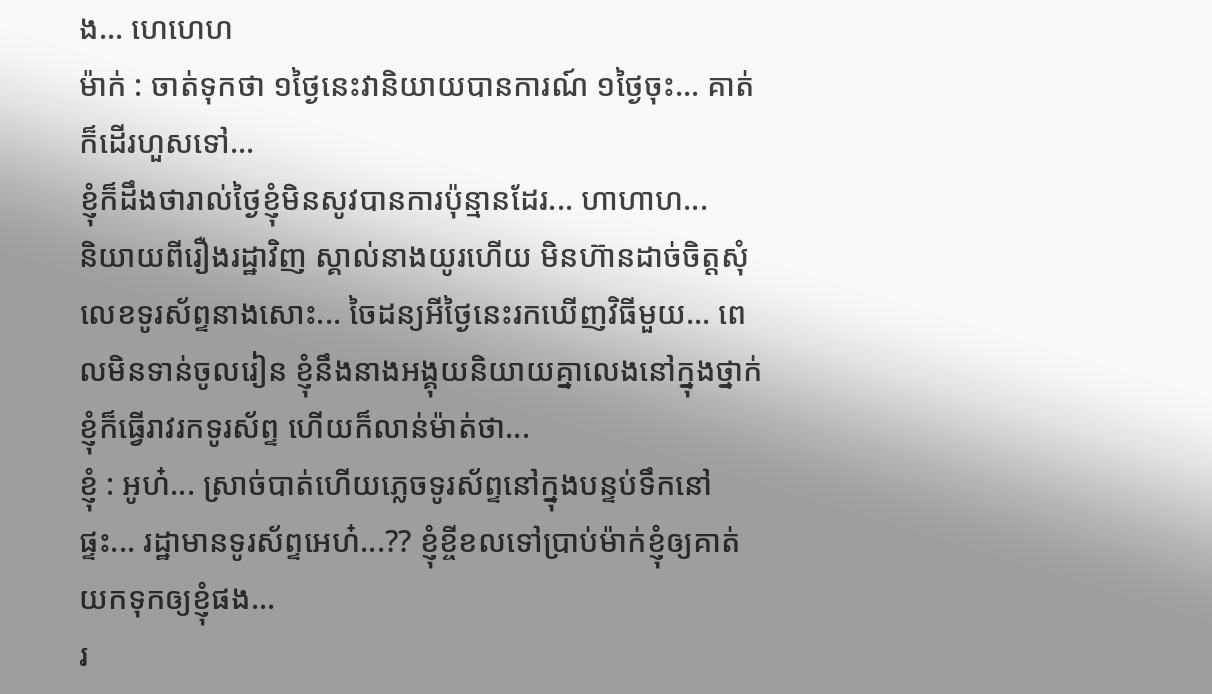ង... ហេហេហ
ម៉ាក់ : ចាត់ទុកថា ១ថ្ងៃនេះវានិយាយបានការណ៍ ១ថ្ងៃចុះ... គាត់ក៏ដើរហួសទៅ...
ខ្ញុំក៏ដឹងថារាល់ថ្ងៃខ្ញុំមិនសូវបានការប៉ុន្មានដែរ... ហាហាហ...
និយាយពីរឿងរដ្ឋាវិញ ស្គាល់នាងយូរហើយ មិនហ៊ានដាច់ចិត្តសុំលេខទូរស័ព្ទនាងសោះ... ចៃដន្យអីថ្ងៃនេះរកឃើញវិធីមួយ... ពេលមិនទាន់ចូលរៀន ខ្ញុំនឹងនាងអង្គុយនិយាយគ្នាលេងនៅក្នុងថ្នាក់ ខ្ញុំក៏ធ្វើរាវរកទូរស័ព្ទ ហើយក៏លាន់ម៉ាត់ថា...
ខ្ញុំ : អូហ៎... ស្រាច់បាត់ហើយភ្លេចទូរស័ព្ទនៅក្នុងបន្ទប់ទឹកនៅផ្ទះ... រដ្ឋាមានទូរស័ព្ទអេហ៎...?? ខ្ញុំខ្ចីខលទៅប្រាប់ម៉ាក់ខ្ញុំឲ្យគាត់យកទុកឲ្យខ្ញុំផង...
រ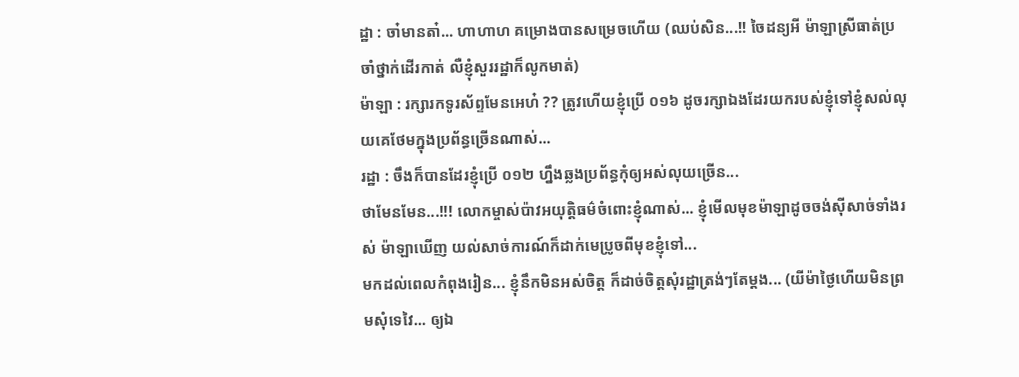ដ្ឋា : ចា៎មានតា៎... ហាហាហ គម្រោងបានសម្រេចហើយ (ឈប់សិន...!! ចៃដន្យអី ម៉ាឡាស្រីធាត់ប្រចាំថ្នាក់ដើរកាត់ លឺខ្ញុំសួររដ្ឋាក៏លូកមាត់)
ម៉ាឡា : រក្សារកទូរស័ព្ទមែនអេហ៎ ?? ត្រូវហើយខ្ញុំប្រើ ០១៦ ដូចរក្សាឯងដែរយករបស់ខ្ញុំទៅខ្ញុំសល់លុយគេថែមក្នុងប្រព័ន្ធច្រើនណាស់...
រដ្ឋា : ចឹងក៏បានដែរខ្ញុំប្រើ ០១២ ហ្នឹងឆ្លងប្រព័ន្ធកុំឲ្យអស់លុយច្រើន...
ថាមែនមែន...!!! លោកម្ចាស់ប៉ាវអយុត្តិធម៌ចំពោះខ្ញុំណាស់... ខ្ញុំមើលមុខម៉ាឡាដូចចង់ស៊ីសាច់ទាំងរស់ ម៉ាឡាឃើញ យល់សាច់ការណ៍ក៏ដាក់មេប្រូចពីមុខខ្ញុំទៅ...
មកដល់ពេលកំពុងរៀន... ខ្ញុំនឹកមិនអស់ចិត្ត ក៏ដាច់ចិត្តសុំរដ្ឋាត្រង់ៗតែម្តង... (យីម៉ាថ្ងៃហើយមិនព្រមសុំទេវៃ... ឲ្យឯ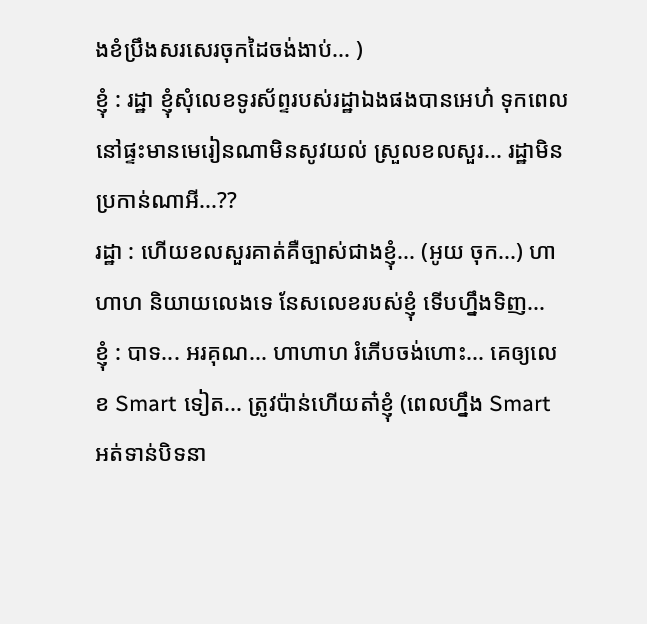ងខំប្រឹងសរសេរចុកដៃចង់ងាប់... )
ខ្ញុំ : រដ្ឋា ខ្ញុំសុំលេខទូរស័ព្ទរបស់រដ្ឋាឯងផងបានអេហ៎ ទុកពេលនៅផ្ទះមានមេរៀនណាមិនសូវយល់ ស្រួលខលសួរ... រដ្ឋាមិនប្រកាន់ណាអី...??
រដ្ឋា : ហើយខលសួរគាត់គឺច្បាស់ជាងខ្ញុំ... (អូយ ចុក...) ហាហាហ និយាយលេងទេ នែសលេខរបស់ខ្ញុំ ទើបហ្នឹងទិញ...
ខ្ញុំ : បាទ... អរគុណ... ហាហាហ រំភើបចង់ហោះ... គេឲ្យលេខ Smart ទៀត... ត្រូវប៉ាន់ហើយតា៎ខ្ញុំ (ពេលហ្នឹង Smart អត់ទាន់បិទនា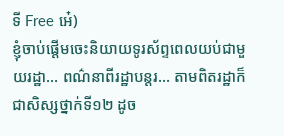ទី Free អេ៎)
ខ្ញុំចាប់ផ្តើមចេះនិយាយទូរស័ព្ទពេលយប់ជាមួយរដ្ឋា... ពណ៌នាពីរដ្ឋាបន្តរ... តាមពិតរដ្ឋាក៏ជាសិស្សថ្នាក់ទី១២ ដូច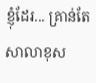ខ្ញុំដែរ... គ្រាន់តែសាលាខុស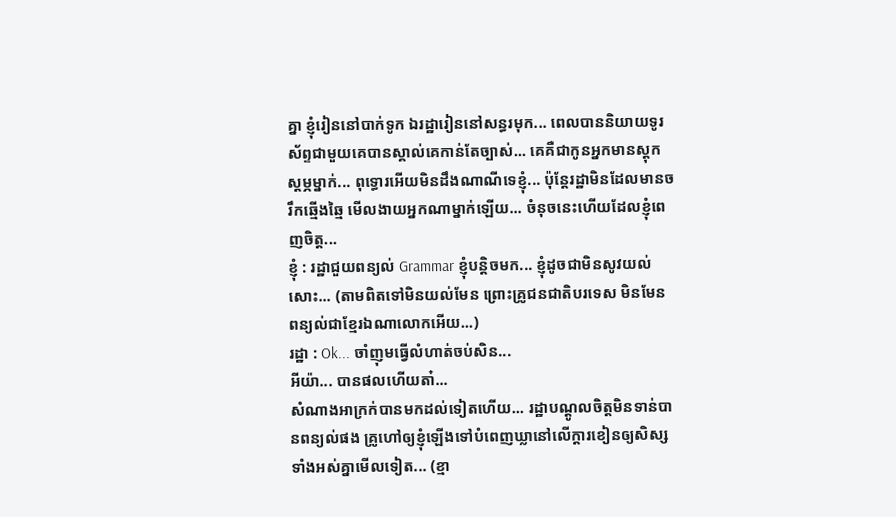គ្នា ខ្ញុំរៀននៅបាក់ទូក ឯរដ្ឋារៀននៅសន្ធរមុក... ពេលបាននិយាយទូរស័ព្ទជាមួយគេបានស្គាល់គេកាន់តែច្បាស់... គេគឺជាកូនអ្នកមានស្តុកស្តម្ភម្នាក់... ពុទ្ធោរអើយមិនដឹងណាណីទេខ្ញុំ... ប៉ុន្តែរដ្ឋាមិនដែលមានចរឹកឆ្មើងឆ្មៃ មើលងាយអ្នកណាម្នាក់ឡើយ... ចំនុចនេះហើយដែលខ្ញុំពេញចិត្ត...
ខ្ញុំ : រដ្ឋាជួយពន្យល់ Grammar ខ្ញុំបន្តិចមក... ខ្ញុំដូចជាមិនសូវយល់សោះ... (តាមពិតទៅមិនយល់មែន ព្រោះគ្រូជនជាតិបរទេស មិនមែនពន្យល់ជាខ្មែរឯណាលោកអើយ...)
រដ្ឋា : Ok... ចាំញុមធ្វើលំហាត់ចប់សិន...
អីយ៉ា... បានផលហើយតា៎...
សំណាងអាក្រក់បានមកដល់ទៀតហើយ... រដ្ឋាបណ្តូលចិត្តមិនទាន់បានពន្យល់ផង គ្រូហៅឲ្យខ្ញុំឡើងទៅបំពេញឃ្លានៅលើក្តារខៀនឲ្យសិស្សទាំងអស់គ្នាមើលទៀត... (ខ្មា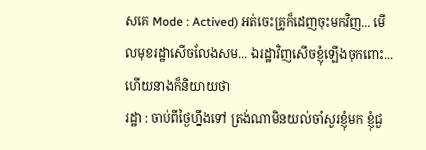សគេ Mode : Actived) អត់ចេះគ្រូក៏ដេញចុះមកវិញ... មើលមុខរដ្ឋាសើចលែងសម... ឯរដ្ឋាវិញសើចខ្ញុំឡើងចុកពោះ... ហើយនាងក៏និយាយថា
រដ្ឋា : ចាប់ពីថ្ងៃហ្នឹងទៅ ត្រង់ណាមិនយល់ចាំសួរខ្ញុំមក ខ្ញុំជួ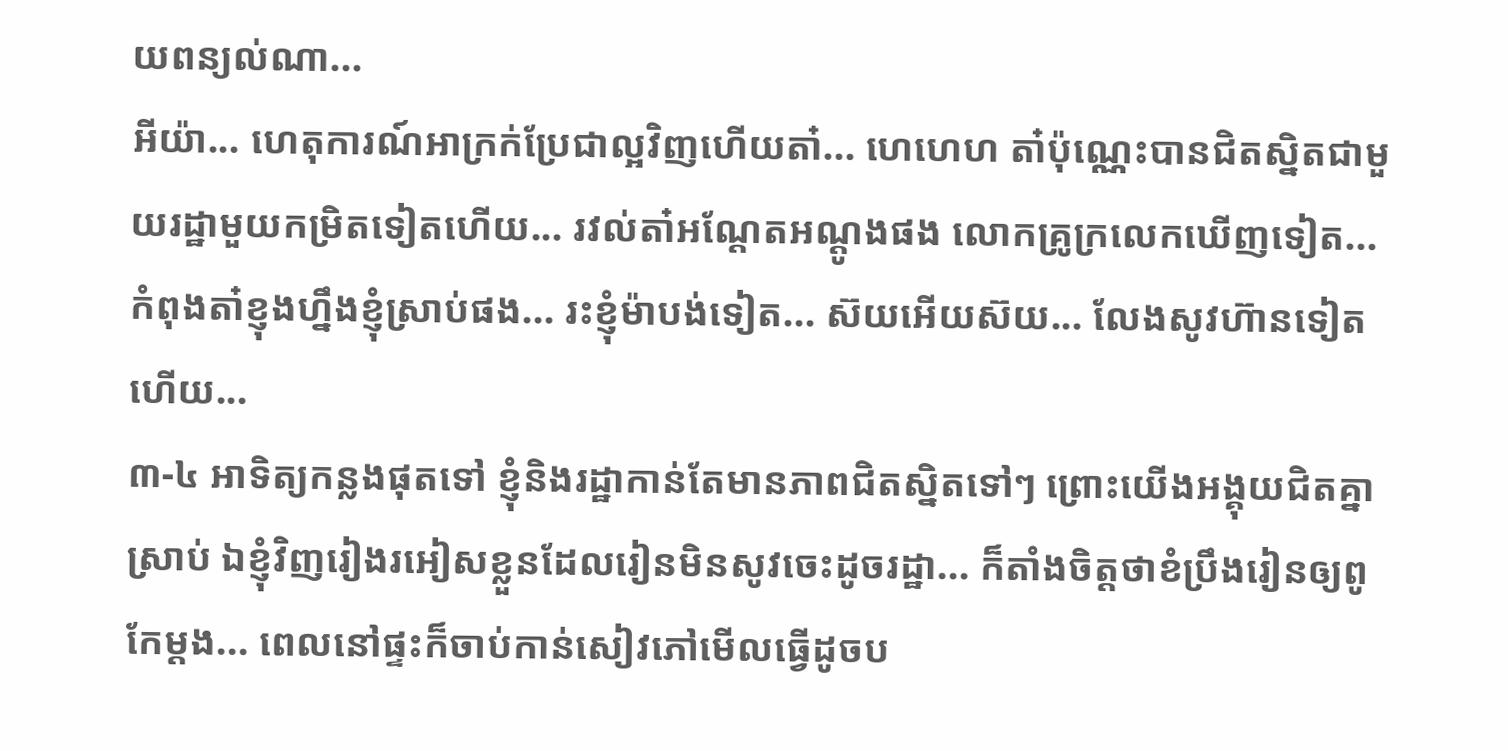យពន្យល់ណា...
អីយ៉ា... ហេតុការណ៍អាក្រក់ប្រែជាល្អវិញហើយតា៎... ហេហេហ តា៎ប៉ុណ្ណេះបានជិតស្និតជាមួយរដ្ឋាមួយកម្រិតទៀតហើយ... រវល់តា៎អណ្តែតអណ្តូងផង លោកគ្រូក្រលេកឃើញទៀត... កំពុងតា៎ខ្ញុងហ្នឹងខ្ញុំស្រាប់ផង... រះខ្ញុំម៉ាបង់ទៀត... ស៊យអើយស៊យ... លែងសូវហ៊ានទៀតហើយ...
៣-៤ អាទិត្យកន្លងផុតទៅ ខ្ញុំនិងរដ្ឋាកាន់តែមានភាពជិតស្និតទៅៗ ព្រោះយើងអង្គុយជិតគ្នាស្រាប់ ឯខ្ញុំវិញរៀងរអៀសខ្លួនដែលរៀនមិនសូវចេះដូចរដ្ឋា... ក៏តាំងចិត្តថាខំប្រឹងរៀនឲ្យពូកែម្តង... ពេលនៅផ្ទះក៏ចាប់កាន់សៀវភៅមើលធ្វើដូចប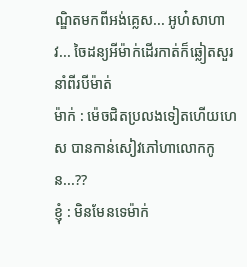ណ្ឌិតមកពីអង់គ្លេស... អូហ៎សាហាវ... ចៃដន្យអីម៉ាក់ដើរកាត់ក៏ឆ្លៀតសួរនាំពីរបីម៉ាត់
ម៉ាក់ : ម៉េចជិតប្រលងទៀតហើយហេស បានកាន់សៀវភៅហាលោកកូន...??
ខ្ញុំ : មិនមែនទេម៉ាក់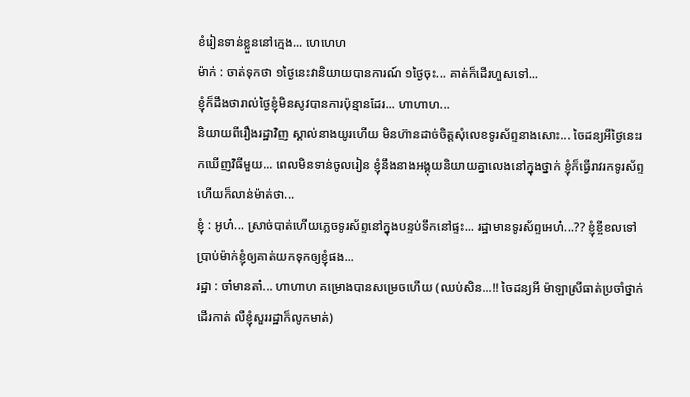ខំរៀនទាន់ខ្លួននៅក្មេង... ហេហេហ
ម៉ាក់ : ចាត់ទុកថា ១ថ្ងៃនេះវានិយាយបានការណ៍ ១ថ្ងៃចុះ... គាត់ក៏ដើរហួសទៅ...
ខ្ញុំក៏ដឹងថារាល់ថ្ងៃខ្ញុំមិនសូវបានការប៉ុន្មានដែរ... ហាហាហ...
និយាយពីរឿងរដ្ឋាវិញ ស្គាល់នាងយូរហើយ មិនហ៊ានដាច់ចិត្តសុំលេខទូរស័ព្ទនាងសោះ... ចៃដន្យអីថ្ងៃនេះរកឃើញវិធីមួយ... ពេលមិនទាន់ចូលរៀន ខ្ញុំនឹងនាងអង្គុយនិយាយគ្នាលេងនៅក្នុងថ្នាក់ ខ្ញុំក៏ធ្វើរាវរកទូរស័ព្ទ ហើយក៏លាន់ម៉ាត់ថា...
ខ្ញុំ : អូហ៎... ស្រាច់បាត់ហើយភ្លេចទូរស័ព្ទនៅក្នុងបន្ទប់ទឹកនៅផ្ទះ... រដ្ឋាមានទូរស័ព្ទអេហ៎...?? ខ្ញុំខ្ចីខលទៅប្រាប់ម៉ាក់ខ្ញុំឲ្យគាត់យកទុកឲ្យខ្ញុំផង...
រដ្ឋា : ចា៎មានតា៎... ហាហាហ គម្រោងបានសម្រេចហើយ (ឈប់សិន...!! ចៃដន្យអី ម៉ាឡាស្រីធាត់ប្រចាំថ្នាក់ដើរកាត់ លឺខ្ញុំសួររដ្ឋាក៏លូកមាត់)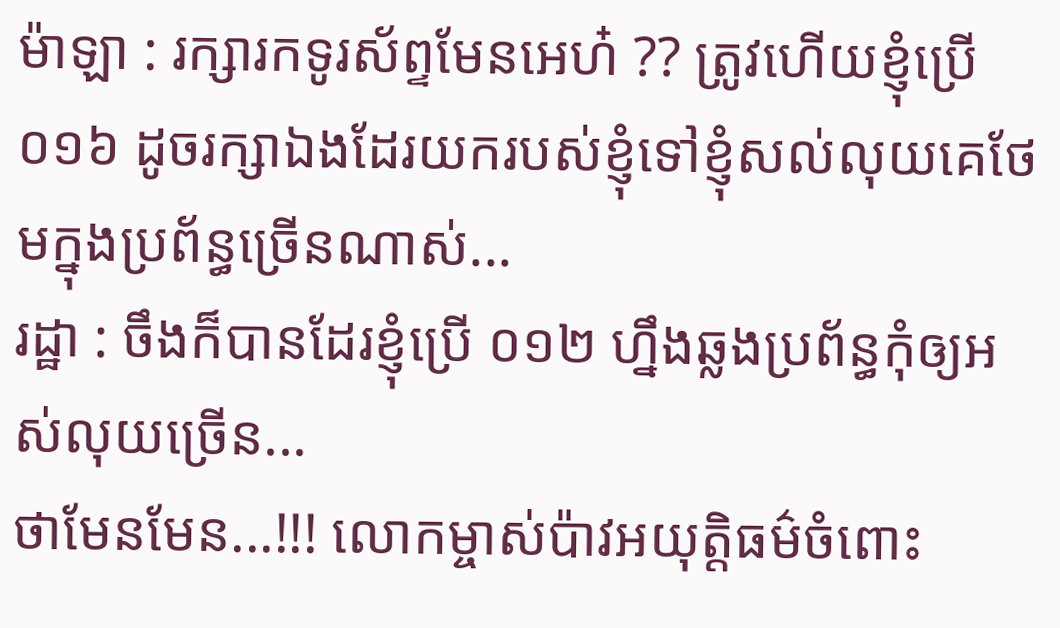ម៉ាឡា : រក្សារកទូរស័ព្ទមែនអេហ៎ ?? ត្រូវហើយខ្ញុំប្រើ ០១៦ ដូចរក្សាឯងដែរយករបស់ខ្ញុំទៅខ្ញុំសល់លុយគេថែមក្នុងប្រព័ន្ធច្រើនណាស់...
រដ្ឋា : ចឹងក៏បានដែរខ្ញុំប្រើ ០១២ ហ្នឹងឆ្លងប្រព័ន្ធកុំឲ្យអស់លុយច្រើន...
ថាមែនមែន...!!! លោកម្ចាស់ប៉ាវអយុត្តិធម៌ចំពោះ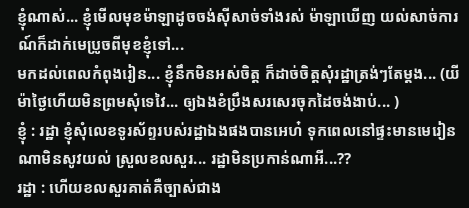ខ្ញុំណាស់... ខ្ញុំមើលមុខម៉ាឡាដូចចង់ស៊ីសាច់ទាំងរស់ ម៉ាឡាឃើញ យល់សាច់ការណ៍ក៏ដាក់មេប្រូចពីមុខខ្ញុំទៅ...
មកដល់ពេលកំពុងរៀន... ខ្ញុំនឹកមិនអស់ចិត្ត ក៏ដាច់ចិត្តសុំរដ្ឋាត្រង់ៗតែម្តង... (យីម៉ាថ្ងៃហើយមិនព្រមសុំទេវៃ... ឲ្យឯងខំប្រឹងសរសេរចុកដៃចង់ងាប់... )
ខ្ញុំ : រដ្ឋា ខ្ញុំសុំលេខទូរស័ព្ទរបស់រដ្ឋាឯងផងបានអេហ៎ ទុកពេលនៅផ្ទះមានមេរៀនណាមិនសូវយល់ ស្រួលខលសួរ... រដ្ឋាមិនប្រកាន់ណាអី...??
រដ្ឋា : ហើយខលសួរគាត់គឺច្បាស់ជាង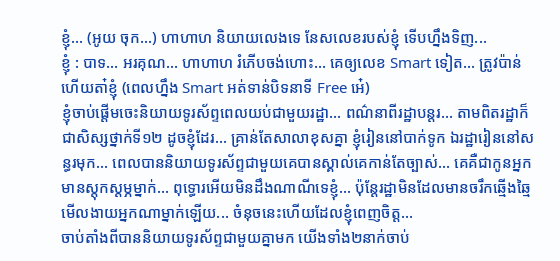ខ្ញុំ... (អូយ ចុក...) ហាហាហ និយាយលេងទេ នែសលេខរបស់ខ្ញុំ ទើបហ្នឹងទិញ...
ខ្ញុំ : បាទ... អរគុណ... ហាហាហ រំភើបចង់ហោះ... គេឲ្យលេខ Smart ទៀត... ត្រូវប៉ាន់ហើយតា៎ខ្ញុំ (ពេលហ្នឹង Smart អត់ទាន់បិទនាទី Free អេ៎)
ខ្ញុំចាប់ផ្តើមចេះនិយាយទូរស័ព្ទពេលយប់ជាមួយរដ្ឋា... ពណ៌នាពីរដ្ឋាបន្តរ... តាមពិតរដ្ឋាក៏ជាសិស្សថ្នាក់ទី១២ ដូចខ្ញុំដែរ... គ្រាន់តែសាលាខុសគ្នា ខ្ញុំរៀននៅបាក់ទូក ឯរដ្ឋារៀននៅសន្ធរមុក... ពេលបាននិយាយទូរស័ព្ទជាមួយគេបានស្គាល់គេកាន់តែច្បាស់... គេគឺជាកូនអ្នកមានស្តុកស្តម្ភម្នាក់... ពុទ្ធោរអើយមិនដឹងណាណីទេខ្ញុំ... ប៉ុន្តែរដ្ឋាមិនដែលមានចរឹកឆ្មើងឆ្មៃ មើលងាយអ្នកណាម្នាក់ឡើយ... ចំនុចនេះហើយដែលខ្ញុំពេញចិត្ត...
ចាប់តាំងពីបាននិយាយទូរស័ព្ទជាមួយគ្នាមក យើងទាំង២នាក់ចាប់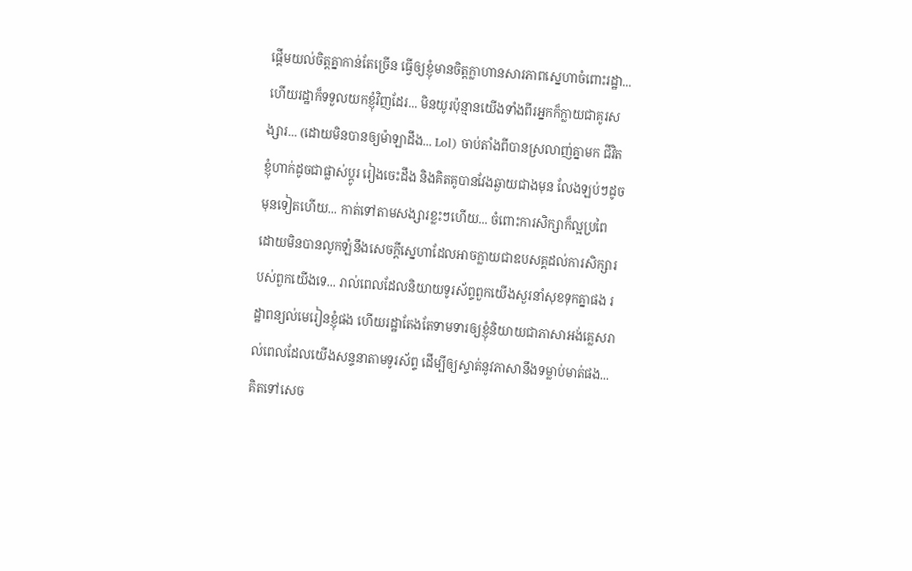ផ្តើមយល់ចិត្តគ្នាកាន់តែច្រើន ធ្វើឲ្យខ្ញុំមានចិត្តក្លាហានសារភាពស្នេហាចំពោះរដ្ឋា... ហើយរដ្ឋាក៏ទទួលយកខ្ញុំវិញដែរ... មិនយូរប៉ុន្មានយើងទាំងពីរអ្នកក៏ក្លាយជាគូរសង្សារ... (ដោយមិនបានឲ្យម៉ាឡាដឹង... Lol) ចាប់តាំងពីបានស្រលាញ់គ្នាមក ជីវិតខ្ញុំហាក់ដូចជាផ្លាស់ប្តូរ រៀងចេះដឹង និងគិតគូបានវែងឆ្ងាយជាងមុន លែងឡប់ៗដូចមុនទៀតហើយ... កាត់ទៅតាមសង្សារខ្លះៗហើយ... ចំពោះការសិក្សាក៏ល្អប្រពៃ ដោយមិនបានលូកឡំនឹងសេចក្តីស្នេហាដែលអាចក្លាយជាឧបសគ្គដល់ការសិក្សារបស់ពួកយើងទេ... រាល់ពេលដែលនិយាយទូរស័ព្ទពួកយើងសួរនាំសុខទុកគ្នាផង រដ្ឋាពន្យល់មេរៀនខ្ញុំផង ហើយរដ្ឋាតែងតែទាមទារឲ្យខ្ញុំនិយាយជាភាសាអង់គ្លេសរាល់ពេលដែលយើងសន្ទនាតាមទូរស័ព្ទ ដើម្បីឲ្យស្ទាត់នូវភាសានឹងទម្លាប់មាត់ផង... គិតទៅសេច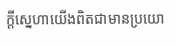ក្តីស្នេហាយើងពិតជាមានប្រយោ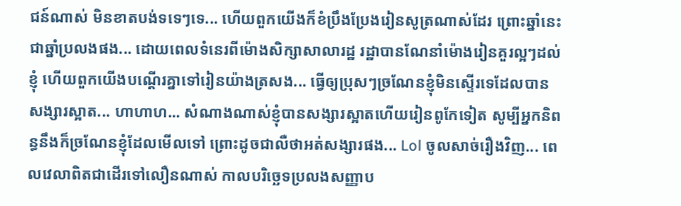ជន៍ណាស់ មិនខាតបង់ទទេៗទេ... ហើយពួកយើងក៏ខំប្រឹងប្រែងរៀនសូត្រណាស់ដែរ ព្រោះឆ្នាំនេះជាឆ្នាំប្រលងផង... ដោយពេលទំនេរពីម៉ោងសិក្សាសាលារដ្ឋ រដ្ឋាបានណែនាំម៉ោងរៀនគួរល្អៗដល់ខ្ញុំ ហើយពួកយើងបណ្តើរគ្នាទៅរៀនយ៉ាងត្រសង... ធ្វើឲ្យប្រុសៗច្រណែនខ្ញុំមិនស្ទើរទេដែលបានសង្សារស្អាត... ហាហាហ... សំណាងណាស់ខ្ញុំបានសង្សារស្អាតហើយរៀនពូកែទៀត សូម្បីអ្នកនិពន្ធនឹងក៏ច្រណែនខ្ញុំដែលមើលទៅ ព្រោះដូចជាលឺថាអត់សង្សារផង... Lol ចូលសាច់រឿងវិញ... ពេលវេលាពិតជាដើរទៅលឿនណាស់ កាលបរិច្ឆេទប្រលងសញ្ញាប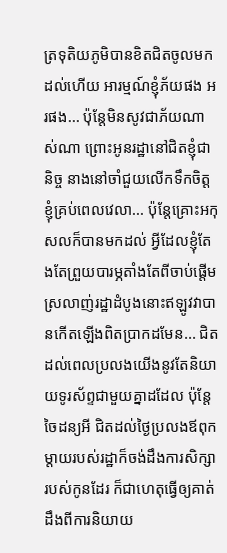ត្រទុតិយភូមិបានខិតជិតចូលមកដល់ហើយ អារម្មណ៍ខ្ញុំភ័យផង អរផង... ប៉ុន្តែមិនសូវជាភ័យណាស់ណា ព្រោះអូនរដ្ឋានៅជិតខ្ញុំជានិច្ច នាងនៅចាំជួយលើកទឹកចិត្តខ្ញុំគ្រប់ពេលវេលា... ប៉ុន្តែគ្រោះអកុសលក៏បានមកដល់ អ្វីដែលខ្ញុំតែងតែព្រួយបារម្ភតាំងតែពីចាប់ផ្តើមស្រលាញ់រដ្ឋាដំបូងនោះឥឡូវវាបានកើតឡើងពិតប្រាកដមែន... ជិតដល់ពេលប្រលងយើងនូវតែនិយាយទូរស័ព្ទជាមួយគ្នាដដែល ប៉ុន្តែចៃដន្យអី ជិតដល់ថ្ងៃប្រលងឪពុក ម្តាយរបស់រដ្ឋាក៏ចង់ដឹងការសិក្សារបស់កូនដែរ ក៏ជាហេតុធ្វើឲ្យគាត់ដឹងពីការនិយាយ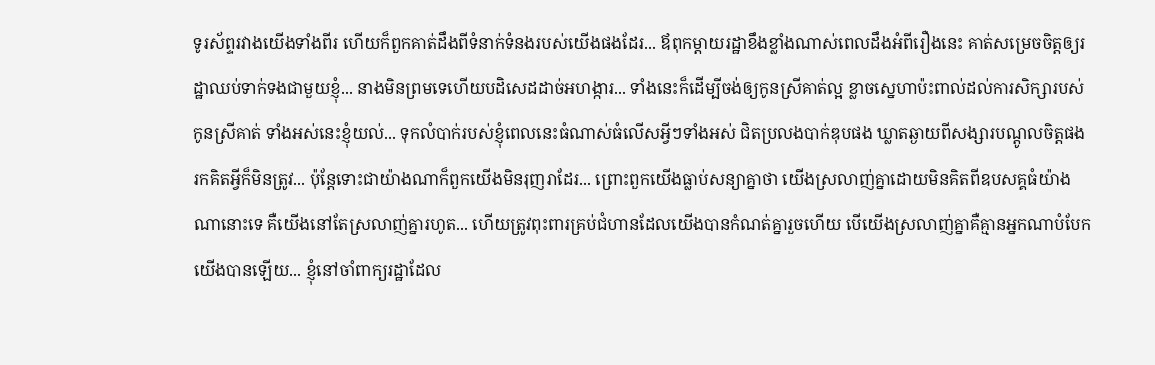ទូរស័ព្ទរវាងយើងទាំងពីរ ហើយក៏ពួកគាត់ដឹងពីទំនាក់ទំនងរបស់យើងផងដែរ... ឪពុកម្តាយរដ្ឋាខឹងខ្លាំងណាស់ពេលដឹងអំពីរឿងនេះ គាត់សម្រេចចិត្តឲ្យរដ្ឋាឈប់ទាក់ទងជាមួយខ្ញុំ... នាងមិនព្រមទេហើយបដិសេដដាច់អហង្ការ... ទាំងនេះក៏ដើម្បីចង់ឲ្យកូនស្រីគាត់ល្អ ខ្លាចស្នេហាប៉ះពាល់ដល់ការសិក្សារបស់កូនស្រីគាត់ ទាំងអស់នេះខ្ញុំយល់... ទុកលំបាក់របស់ខ្ញុំពេលនេះធំណាស់ធំលើសអ្វីៗទាំងអស់ ជិតប្រលងបាក់ឌុបផង ឃ្លាតឆ្ងាយពីសង្សារបណ្តូលចិត្តផង រកគិតអ្វីក៏មិនត្រូវ... ប៉ុន្តែទោះជាយ៉ាងណាក៏ពួកយើងមិនរុញរាដែរ... ព្រោះពួកយើងធ្លាប់សន្យាគ្នាថា យើងស្រលាញ់គ្នាដោយមិនគិតពីឧបសគ្គធំយ៉ាងណានោះទេ គឺយើងនៅតែស្រលាញ់គ្នារហូត... ហើយត្រូវពុះពារគ្រប់ជំហានដែលយើងបានកំណត់គ្នារួចហើយ បើយើងស្រលាញ់គ្នាគឺគ្មានអ្នកណាបំបែកយើងបានឡើយ... ខ្ញុំនៅចាំពាក្យរដ្ឋាដែល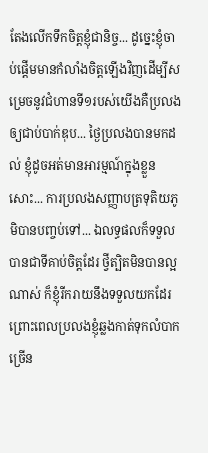តែងលើកទឹកចិត្តខ្ញុំជានិច្ច... ដូច្នេះខ្ញុំចាប់ផ្តើមមានកំលាំងចិត្តឡើងវិញដើម្បីសម្រេចនូវជំហានទី១របស់យើងគឺប្រលងឲ្យជាប់បាក់ឌុប... ថ្ងៃប្រលងបានមកដល់ ខ្ញុំដូចអត់មានអារម្មណ៍ក្នុងខ្លួនសោះ... ការប្រលងសញ្ញាបត្រទុតិយភូមិបានបញ្ចប់ទៅ... ឯលទ្ធផលក៏ទទួលបានជាទីគាប់ចិត្តដែរ ថ្វីត្បិតមិនបានល្អណាស់ ក៏ខ្ញុំរីករាយនឹងទទួលយកដែរ ព្រោះពេលប្រលងខ្ញុំឆ្លងកាត់ទុកលំបាកច្រើន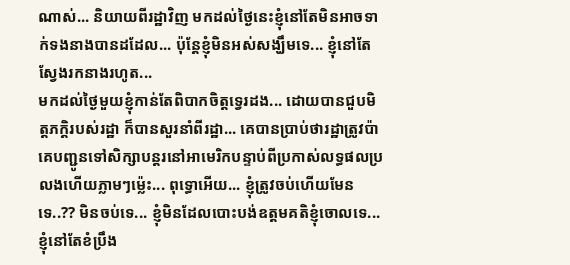ណាស់... និយាយពីរដ្ឋាវិញ មកដល់ថ្ងៃនេះខ្ញុំនៅតែមិនអាចទាក់ទងនាងបានដដែល... ប៉ុនែ្តខ្ញុំមិនអស់សង្ឃឹមទេ... ខ្ញុំនៅតែស្វែងរកនាងរហូត...
មកដល់ថ្ងៃមួយខ្ញុំកាន់តែពិបាកចិត្តទ្វេរដង... ដោយបានជួបមិត្តភក្តិរបស់រដ្ឋា ក៏បានសួរនាំពីរដ្ឋា... គេបានប្រាប់ថារដ្ឋាត្រូវប៉ាគេបញ្ជូនទៅសិក្សាបន្តរនៅអាមេរិកបន្ទាប់ពីប្រកាស់លទ្ធផលប្រលងហើយភ្លាមៗម៉្លេះ... ពុទ្ធោអើយ... ខ្ញុំត្រូវចប់ហើយមែនទេ..?? មិនចប់ទេ... ខ្ញុំមិនដែលបោះបង់ឧត្តមគតិខ្ញុំចោលទេ... ខ្ញុំនៅតែខំប្រឹង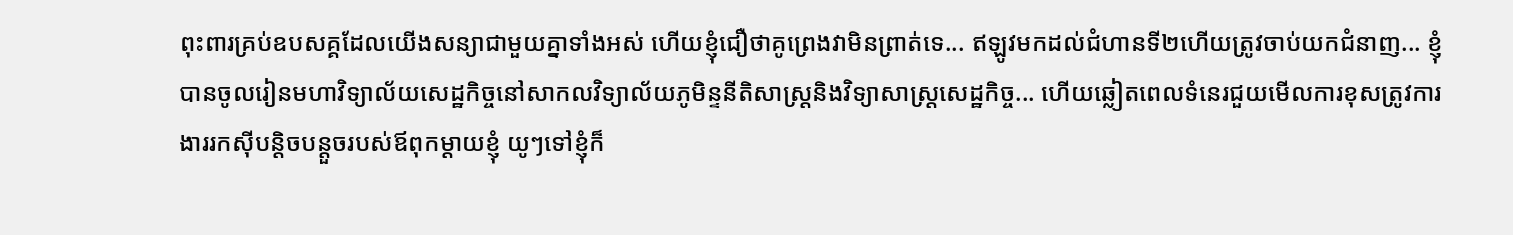ពុះពារគ្រប់ឧបសគ្គដែលយើងសន្យាជាមួយគ្នាទាំងអស់ ហើយខ្ញុំជឿថាគូព្រេងវាមិនព្រាត់ទេ... ឥឡូវមកដល់ជំហានទី២ហើយត្រូវចាប់យកជំនាញ... ខ្ញុំបានចូលរៀនមហាវិទ្យាល័យសេដ្ឋកិច្ចនៅសាកលវិទ្យាល័យភូមិន្ទនីតិសាស្រ្តនិងវិទ្យាសាស្រ្តសេដ្ឋកិច្ច... ហើយឆ្លៀតពេលទំនេរជួយមើលការខុសត្រូវការងាររកស៊ីបន្តិចបន្តួចរបស់ឪពុកម្តាយខ្ញុំ យូៗទៅខ្ញុំក៏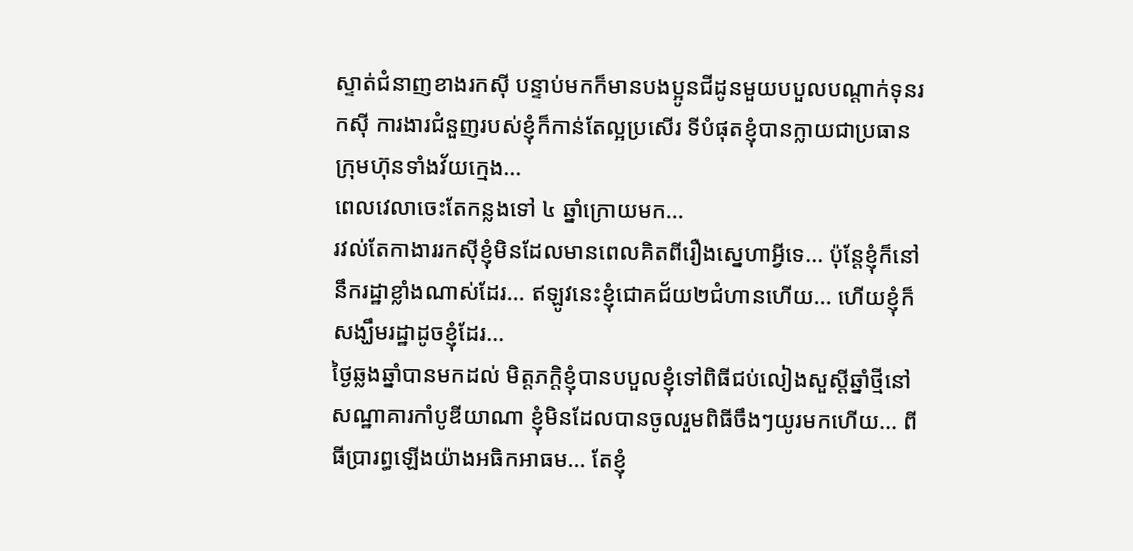ស្ទាត់ជំនាញខាងរកស៊ី បន្ទាប់មកក៏មានបងប្អូនជីដូនមួយបបួលបណ្តាក់ទុនរកស៊ី ការងារជំនួញរបស់ខ្ញុំក៏កាន់តែល្អប្រសើរ ទីបំផុតខ្ញុំបានក្លាយជាប្រធានក្រុមហ៊ុនទាំងវ័យក្មេង...
ពេលវេលាចេះតែកន្លងទៅ ៤ ឆ្នាំក្រោយមក...
រវល់តែកាងាររកស៊ីខ្ញុំមិនដែលមានពេលគិតពីរឿងស្នេហាអ្វីទេ... ប៉ុន្តែខ្ញុំក៏នៅនឹករដ្ឋាខ្លាំងណាស់ដែរ... ឥឡូវនេះខ្ញុំជោគជ័យ២ជំហានហើយ... ហើយខ្ញុំក៏សង្ឃឹមរដ្ឋាដូចខ្ញុំដែរ...
ថ្ងៃឆ្លងឆ្នាំបានមកដល់ មិត្តភក្តិខ្ញុំបានបបួលខ្ញុំទៅពិធីជប់លៀងសួស្តីឆ្នាំថ្មីនៅសណ្ឋាគារកាំបូឌីយាណា ខ្ញុំមិនដែលបានចូលរួមពិធីចឹងៗយូរមកហើយ... ពីធីប្រារព្ធឡើងយ៉ាងអធិកអាធម... តែខ្ញុំ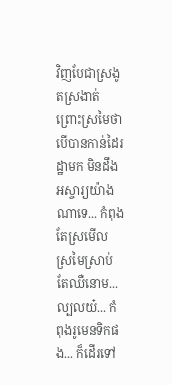វិញបែជាស្រងូតស្រងាត់ ព្រោះស្រមៃថាបើបានកាន់ដៃរដ្ឋាមក មិនដឹងអស្ចារ្យយ៉ាងណាទេ... កំពុងតែស្រមើលស្រមៃស្រាប់តែឈឺនោម... ល្បលយ៎... កំពុងរូមេនទិកផង... ក៏ដើរទៅ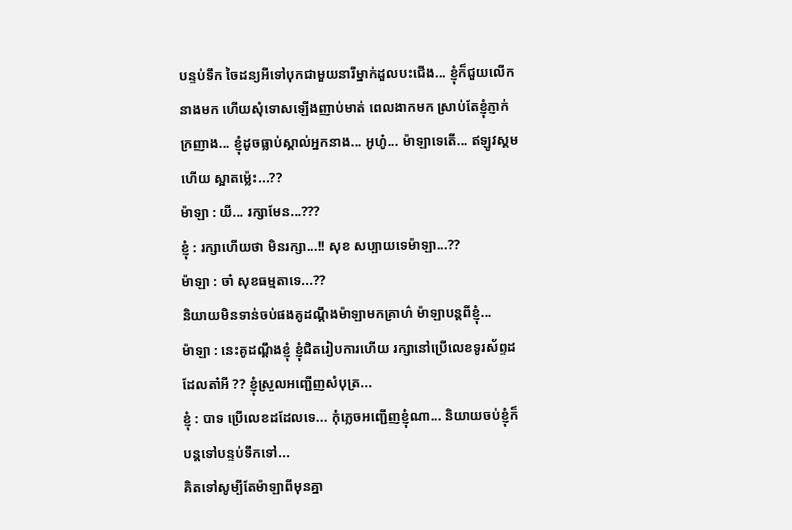បន្ទប់ទឹក ចៃដន្យអីទៅបុកជាមួយនារីម្នាក់ដួលបះជើង... ខ្ញុំក៏ជួយលើកនាងមក ហើយសុំទោសឡើងញាប់មាត់ ពេលងាកមក ស្រាប់តែខ្ញុំភ្ញាក់ក្រញាង... ខ្ញុំដូចធ្លាប់ស្គាល់អ្នកនាង... អូហូ៎... ម៉ាឡាទេតើ... ឥឡូវស្គមហើយ ស្អាតម៉្លេះ...??
ម៉ាឡា : យី... រក្សាមែន...???
ខ្ញុំ : រក្សាហើយថា មិនរក្សា...!! សុខ សប្បាយទេម៉ាឡា...??
ម៉ាឡា : ចា៎ សុខធម្មតាទេ...??
និយាយមិនទាន់ចប់ផងគូដណ្តឹងម៉ាឡាមកគ្រាហ៌ ម៉ាឡាបន្តពីខ្ញុំ...
ម៉ាឡា : នេះគូដណ្តឹងខ្ញុំ ខ្ញុំជិតរៀបការហើយ រក្សានៅប្រើលេខទូរស័ព្ទដដែលតា៎អី ?? ខ្ញុំស្រួលអញ្ជើញសំបុត្រ...
ខ្ញុំ : បាទ ប្រើលេខដដែលទេ... កុំភ្លេចអញ្ជើញខ្ញុំណា... និយាយចប់ខ្ញុំក៏បន្តទៅបន្ទប់ទឹកទៅ...
គិតទៅសូម្បីតែម៉ាឡាពីមុនគ្នា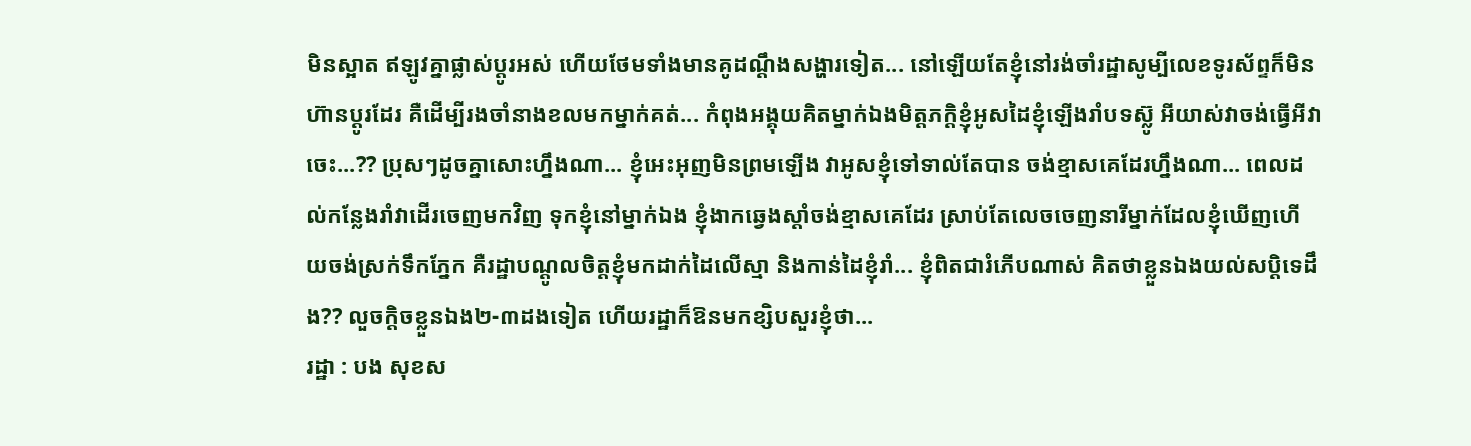មិនស្អាត ឥឡូវគ្នាផ្លាស់ប្តូរអស់ ហើយថែមទាំងមានគូដណ្តឹងសង្ហារទៀត... នៅឡើយតែខ្ញុំនៅរង់ចាំរដ្ឋាសូម្បីលេខទូរស័ព្ទក៏មិនហ៊ានប្តូរដែរ គឺដើម្បីរងចាំនាងខលមកម្នាក់គត់... កំពុងអង្គុយគិតម្នាក់ឯងមិត្តភក្តិខ្ញុំអូសដៃខ្ញុំឡើងរាំបទស្ល៊ូ អីយាស់វាចង់ធ្វើអីវាចេះ...?? ប្រុសៗដូចគ្នាសោះហ្នឹងណា... ខ្ញុំអេះអុញមិនព្រមឡើង វាអូសខ្ញុំទៅទាល់តែបាន ចង់ខ្មាសគេដែរហ្នឹងណា... ពេលដល់កន្លែងរាំវាដើរចេញមកវិញ ទុកខ្ញុំនៅម្នាក់ឯង ខ្ញុំងាកឆ្វេងស្តាំចង់ខ្មាសគេដែរ ស្រាប់តែលេចចេញនារីម្នាក់ដែលខ្ញុំឃើញហើយចង់ស្រក់ទឹកភ្នែក គឺរដ្ឋាបណ្តូលចិត្តខ្ញុំមកដាក់ដៃលើស្មា និងកាន់ដៃខ្ញុំរាំ... ខ្ញុំពិតជារំភើបណាស់ គិតថាខ្លួនឯងយល់សប្តិទេដឹង?? លួចក្តិចខ្លួនឯង២-៣ដងទៀត ហើយរដ្ឋាក៏ឱនមកខ្សិបសួរខ្ញុំថា...
រដ្ឋា : បង សុខស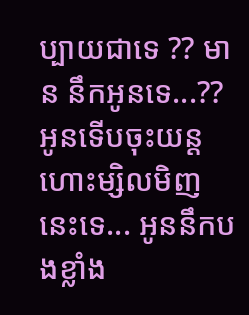ប្បាយជាទេ ?? មាន នឹកអូនទេ...?? អូនទើបចុះយន្តហោះម្សិលមិញនេះទេ... អូននឹកបងខ្លាំង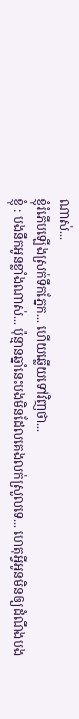ណាស់...
ខ្ញុំរំភើបឡើងស្រក់ទឹកភ្នែក... ហើយឆ្លើយទៅវិញថា...
ខ្ញុំ : បងនឹកអូនខ្លាំងណាស់... ប៉ុន្មានឆ្នាំនេះបងមិនដែលគេងលក់ស្រួលទេ... ហេតុអ្វីអូនមិនឲ្យដំណឹងបង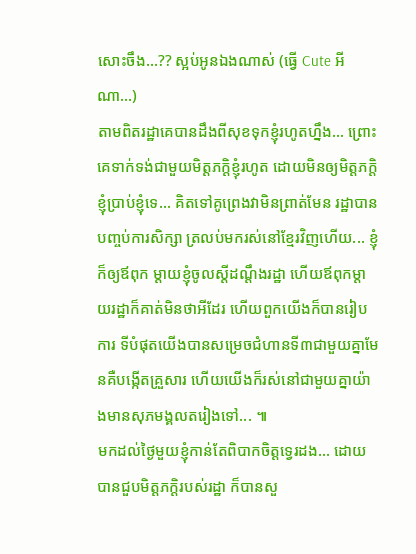សោះចឹង...?? ស្អប់អូនឯងណាស់ (ធ្វើ Cute អីណា...)
តាមពិតរដ្ឋាគេបានដឹងពីសុខទុកខ្ញុំរហូតហ្នឹង... ព្រោះគេទាក់ទង់ជាមួយមិត្តភក្តិខ្ញុំរហូត ដោយមិនឲ្យមិត្តភក្តិខ្ញុំប្រាប់ខ្ញុំទេ... គិតទៅគូព្រេងវាមិនព្រាត់មែន រដ្ឋាបានបញ្ចប់ការសិក្សា ត្រលប់មករស់នៅខ្មែរវិញហើយ... ខ្ញុំក៏ឲ្យឪពុក ម្តាយខ្ញុំចូលស្តីដណ្តឹងរដ្ឋា ហើយឪពុកម្តាយរដ្ឋាក៏គាត់មិនថាអីដែរ ហើយពួកយើងក៏បានរៀបការ ទីបំផុតយើងបានសម្រេចជំហានទី៣ជាមួយគ្នាមែនគឺបង្កើតគ្រួសារ ហើយយើងក៏រស់នៅជាមួយគ្នាយ៉ាងមានសុភមង្គលតរៀងទៅ... ៕
មកដល់ថ្ងៃមួយខ្ញុំកាន់តែពិបាកចិត្តទ្វេរដង... ដោយបានជួបមិត្តភក្តិរបស់រដ្ឋា ក៏បានសួ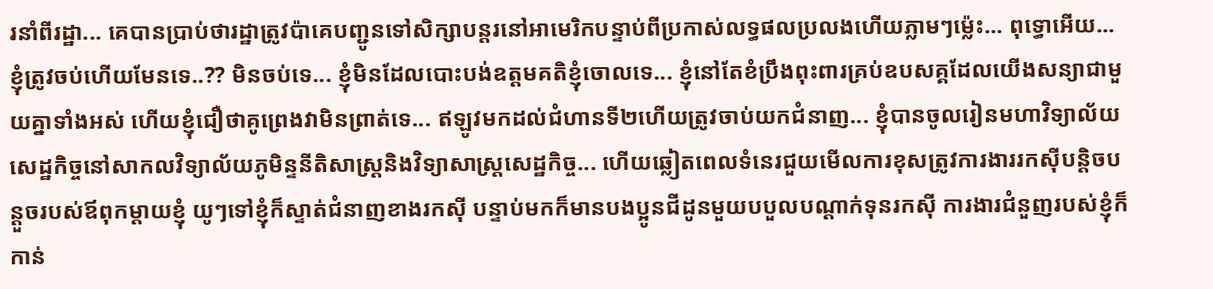រនាំពីរដ្ឋា... គេបានប្រាប់ថារដ្ឋាត្រូវប៉ាគេបញ្ជូនទៅសិក្សាបន្តរនៅអាមេរិកបន្ទាប់ពីប្រកាស់លទ្ធផលប្រលងហើយភ្លាមៗម៉្លេះ... ពុទ្ធោអើយ... ខ្ញុំត្រូវចប់ហើយមែនទេ..?? មិនចប់ទេ... ខ្ញុំមិនដែលបោះបង់ឧត្តមគតិខ្ញុំចោលទេ... ខ្ញុំនៅតែខំប្រឹងពុះពារគ្រប់ឧបសគ្គដែលយើងសន្យាជាមួយគ្នាទាំងអស់ ហើយខ្ញុំជឿថាគូព្រេងវាមិនព្រាត់ទេ... ឥឡូវមកដល់ជំហានទី២ហើយត្រូវចាប់យកជំនាញ... ខ្ញុំបានចូលរៀនមហាវិទ្យាល័យសេដ្ឋកិច្ចនៅសាកលវិទ្យាល័យភូមិន្ទនីតិសាស្រ្តនិងវិទ្យាសាស្រ្តសេដ្ឋកិច្ច... ហើយឆ្លៀតពេលទំនេរជួយមើលការខុសត្រូវការងាររកស៊ីបន្តិចបន្តួចរបស់ឪពុកម្តាយខ្ញុំ យូៗទៅខ្ញុំក៏ស្ទាត់ជំនាញខាងរកស៊ី បន្ទាប់មកក៏មានបងប្អូនជីដូនមួយបបួលបណ្តាក់ទុនរកស៊ី ការងារជំនួញរបស់ខ្ញុំក៏កាន់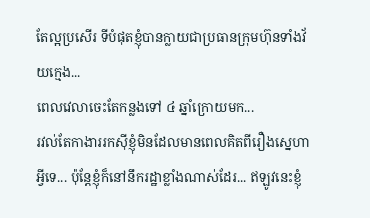តែល្អប្រសើរ ទីបំផុតខ្ញុំបានក្លាយជាប្រធានក្រុមហ៊ុនទាំងវ័យក្មេង...
ពេលវេលាចេះតែកន្លងទៅ ៤ ឆ្នាំក្រោយមក...
រវល់តែកាងាររកស៊ីខ្ញុំមិនដែលមានពេលគិតពីរឿងស្នេហាអ្វីទេ... ប៉ុន្តែខ្ញុំក៏នៅនឹករដ្ឋាខ្លាំងណាស់ដែរ... ឥឡូវនេះខ្ញុំ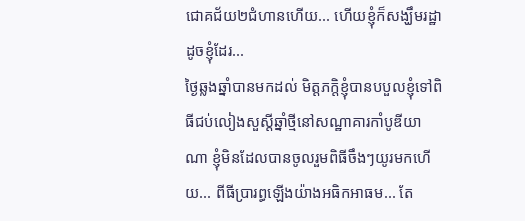ជោគជ័យ២ជំហានហើយ... ហើយខ្ញុំក៏សង្ឃឹមរដ្ឋាដូចខ្ញុំដែរ...
ថ្ងៃឆ្លងឆ្នាំបានមកដល់ មិត្តភក្តិខ្ញុំបានបបួលខ្ញុំទៅពិធីជប់លៀងសួស្តីឆ្នាំថ្មីនៅសណ្ឋាគារកាំបូឌីយាណា ខ្ញុំមិនដែលបានចូលរួមពិធីចឹងៗយូរមកហើយ... ពីធីប្រារព្ធឡើងយ៉ាងអធិកអាធម... តែ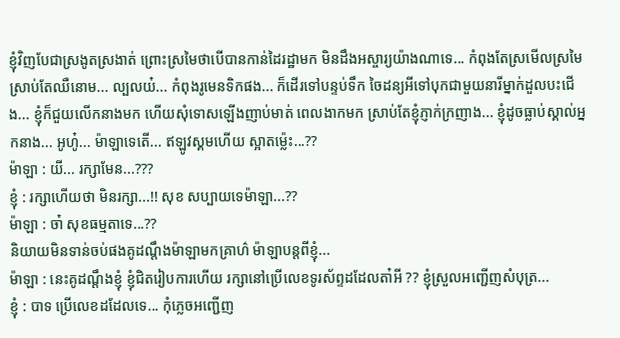ខ្ញុំវិញបែជាស្រងូតស្រងាត់ ព្រោះស្រមៃថាបើបានកាន់ដៃរដ្ឋាមក មិនដឹងអស្ចារ្យយ៉ាងណាទេ... កំពុងតែស្រមើលស្រមៃស្រាប់តែឈឺនោម... ល្បលយ៎... កំពុងរូមេនទិកផង... ក៏ដើរទៅបន្ទប់ទឹក ចៃដន្យអីទៅបុកជាមួយនារីម្នាក់ដួលបះជើង... ខ្ញុំក៏ជួយលើកនាងមក ហើយសុំទោសឡើងញាប់មាត់ ពេលងាកមក ស្រាប់តែខ្ញុំភ្ញាក់ក្រញាង... ខ្ញុំដូចធ្លាប់ស្គាល់អ្នកនាង... អូហូ៎... ម៉ាឡាទេតើ... ឥឡូវស្គមហើយ ស្អាតម៉្លេះ...??
ម៉ាឡា : យី... រក្សាមែន...???
ខ្ញុំ : រក្សាហើយថា មិនរក្សា...!! សុខ សប្បាយទេម៉ាឡា...??
ម៉ាឡា : ចា៎ សុខធម្មតាទេ...??
និយាយមិនទាន់ចប់ផងគូដណ្តឹងម៉ាឡាមកគ្រាហ៌ ម៉ាឡាបន្តពីខ្ញុំ...
ម៉ាឡា : នេះគូដណ្តឹងខ្ញុំ ខ្ញុំជិតរៀបការហើយ រក្សានៅប្រើលេខទូរស័ព្ទដដែលតា៎អី ?? ខ្ញុំស្រួលអញ្ជើញសំបុត្រ...
ខ្ញុំ : បាទ ប្រើលេខដដែលទេ... កុំភ្លេចអញ្ជើញ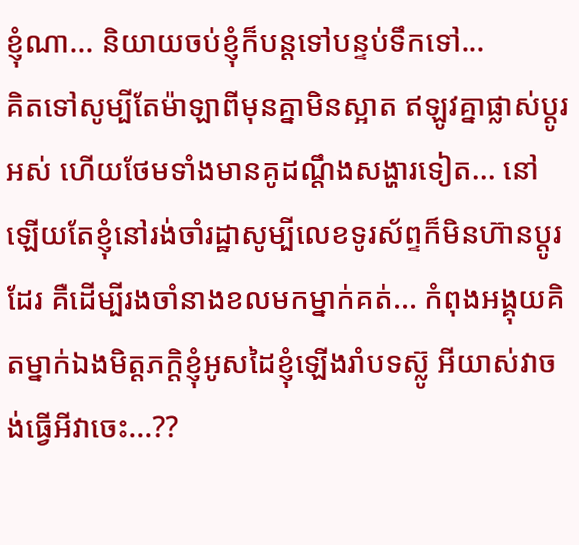ខ្ញុំណា... និយាយចប់ខ្ញុំក៏បន្តទៅបន្ទប់ទឹកទៅ...
គិតទៅសូម្បីតែម៉ាឡាពីមុនគ្នាមិនស្អាត ឥឡូវគ្នាផ្លាស់ប្តូរអស់ ហើយថែមទាំងមានគូដណ្តឹងសង្ហារទៀត... នៅឡើយតែខ្ញុំនៅរង់ចាំរដ្ឋាសូម្បីលេខទូរស័ព្ទក៏មិនហ៊ានប្តូរដែរ គឺដើម្បីរងចាំនាងខលមកម្នាក់គត់... កំពុងអង្គុយគិតម្នាក់ឯងមិត្តភក្តិខ្ញុំអូសដៃខ្ញុំឡើងរាំបទស្ល៊ូ អីយាស់វាចង់ធ្វើអីវាចេះ...??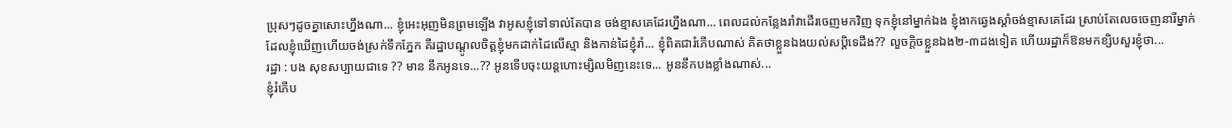ប្រុសៗដូចគ្នាសោះហ្នឹងណា... ខ្ញុំអេះអុញមិនព្រមឡើង វាអូសខ្ញុំទៅទាល់តែបាន ចង់ខ្មាសគេដែរហ្នឹងណា... ពេលដល់កន្លែងរាំវាដើរចេញមកវិញ ទុកខ្ញុំនៅម្នាក់ឯង ខ្ញុំងាកឆ្វេងស្តាំចង់ខ្មាសគេដែរ ស្រាប់តែលេចចេញនារីម្នាក់ដែលខ្ញុំឃើញហើយចង់ស្រក់ទឹកភ្នែក គឺរដ្ឋាបណ្តូលចិត្តខ្ញុំមកដាក់ដៃលើស្មា និងកាន់ដៃខ្ញុំរាំ... ខ្ញុំពិតជារំភើបណាស់ គិតថាខ្លួនឯងយល់សប្តិទេដឹង?? លួចក្តិចខ្លួនឯង២-៣ដងទៀត ហើយរដ្ឋាក៏ឱនមកខ្សិបសួរខ្ញុំថា...
រដ្ឋា : បង សុខសប្បាយជាទេ ?? មាន នឹកអូនទេ...?? អូនទើបចុះយន្តហោះម្សិលមិញនេះទេ... អូននឹកបងខ្លាំងណាស់...
ខ្ញុំរំភើប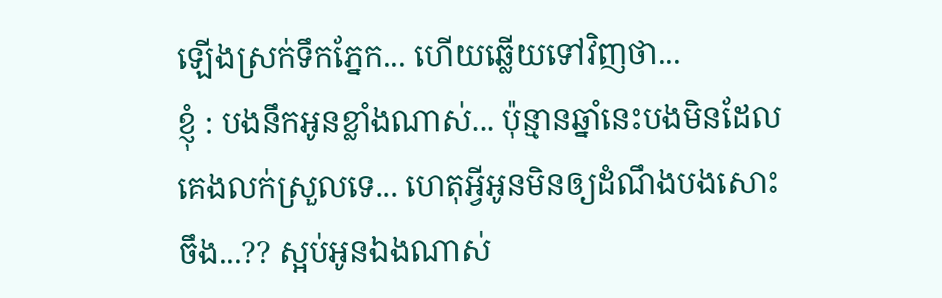ឡើងស្រក់ទឹកភ្នែក... ហើយឆ្លើយទៅវិញថា...
ខ្ញុំ : បងនឹកអូនខ្លាំងណាស់... ប៉ុន្មានឆ្នាំនេះបងមិនដែលគេងលក់ស្រួលទេ... ហេតុអ្វីអូនមិនឲ្យដំណឹងបងសោះចឹង...?? ស្អប់អូនឯងណាស់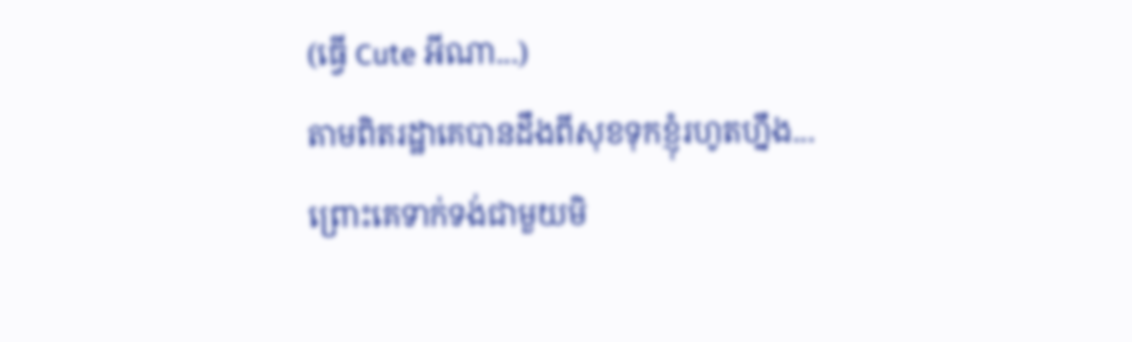(ធ្វើ Cute អីណា...)
តាមពិតរដ្ឋាគេបានដឹងពីសុខទុកខ្ញុំរហូតហ្នឹង... ព្រោះគេទាក់ទង់ជាមួយមិ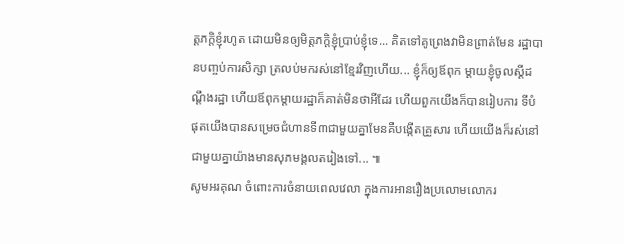ត្តភក្តិខ្ញុំរហូត ដោយមិនឲ្យមិត្តភក្តិខ្ញុំប្រាប់ខ្ញុំទេ... គិតទៅគូព្រេងវាមិនព្រាត់មែន រដ្ឋាបានបញ្ចប់ការសិក្សា ត្រលប់មករស់នៅខ្មែរវិញហើយ... ខ្ញុំក៏ឲ្យឪពុក ម្តាយខ្ញុំចូលស្តីដណ្តឹងរដ្ឋា ហើយឪពុកម្តាយរដ្ឋាក៏គាត់មិនថាអីដែរ ហើយពួកយើងក៏បានរៀបការ ទីបំផុតយើងបានសម្រេចជំហានទី៣ជាមួយគ្នាមែនគឺបង្កើតគ្រួសារ ហើយយើងក៏រស់នៅជាមួយគ្នាយ៉ាងមានសុភមង្គលតរៀងទៅ... ៕
សូមអរគុណ ចំពោះការចំនាយពេលវេលា ក្នុងការអានរឿងប្រលោមលោករ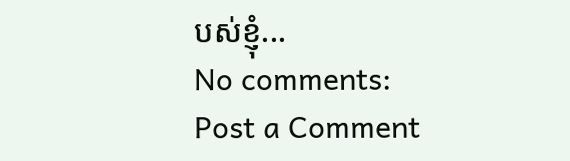បស់ខ្ញុំ...
No comments:
Post a Comment